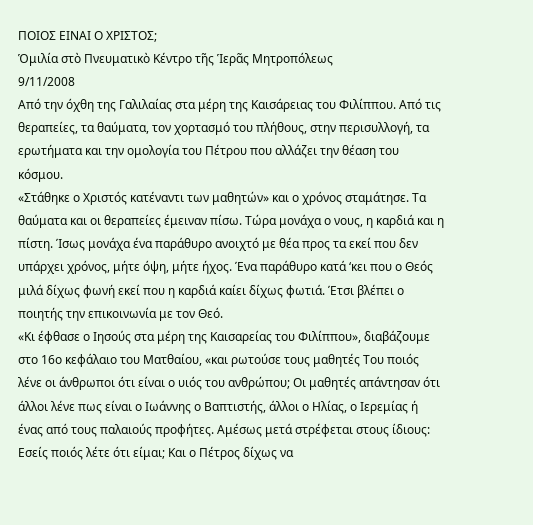ΠΟΙΟΣ ΕΙΝΑΙ Ο ΧΡΙΣΤΟΣ;
Ὁμιλία στὸ Πνευματικὸ Κέντρο τῆς Ἱερᾶς Μητροπόλεως
9/11/2008
Από την όχθη της Γαλιλαίας στα μέρη της Καισάρειας του Φιλίππου. Από τις θεραπείες, τα θαύματα, τον χορτασμό του πλήθους, στην περισυλλογή, τα ερωτήματα και την ομολογία του Πέτρου που αλλάζει την θέαση του κόσμου.
«Στάθηκε ο Χριστός κατέναντι των μαθητών» και ο χρόνος σταμάτησε. Τα θαύματα και οι θεραπείες έμειναν πίσω. Τώρα μονάχα ο νους, η καρδιά και η πίστη. Ίσως μονάχα ένα παράθυρο ανοιχτό με θέα προς τα εκεί που δεν υπάρχει χρόνος, μήτε όψη, μήτε ήχος. Ένα παράθυρο κατά ‘κει που ο Θεός μιλά δίχως φωνή εκεί που η καρδιά καίει δίχως φωτιά. Έτσι βλέπει ο ποιητής την επικοινωνία με τον Θεό.
«Κι έφθασε ο Ιησούς στα μέρη της Καισαρείας του Φιλίππου», διαβάζουμε στο 16ο κεφάλαιο του Ματθαίου, «και ρωτούσε τους μαθητές Του ποιός λένε οι άνθρωποι ότι είναι ο υιός του ανθρώπου; Οι μαθητές απάντησαν ότι άλλοι λένε πως είναι ο Ιωάννης ο Βαπτιστής, άλλοι ο Ηλίας, ο Ιερεμίας ή ένας από τους παλαιούς προφήτες. Αμέσως μετά στρέφεται στους ίδιους: Εσείς ποιός λέτε ότι είμαι; Και ο Πέτρος δίχως να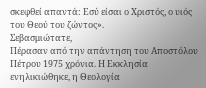σκεφθεί απαντά: Εσύ είσαι ο Χριστός, ο υιός του Θεού του ζώντος».
Σεβασμιώτατε,
Πέρασαν από την απάντηση του Αποστόλου Πέτρου 1975 χρόνια. Η Εκκλησία ενηλικιώθηκε, η Θεολογία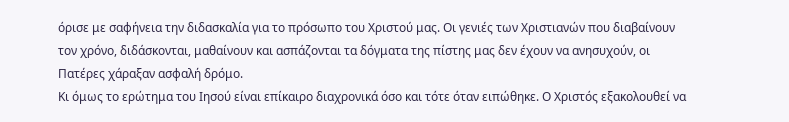όρισε με σαφήνεια την διδασκαλία για το πρόσωπο του Χριστού μας. Οι γενιές των Χριστιανών που διαβαίνουν τον χρόνο, διδάσκονται, μαθαίνουν και ασπάζονται τα δόγματα της πίστης μας δεν έχουν να ανησυχούν, οι Πατέρες χάραξαν ασφαλή δρόμο.
Κι όμως το ερώτημα του Ιησού είναι επίκαιρο διαχρονικά όσο και τότε όταν ειπώθηκε. Ο Χριστός εξακολουθεί να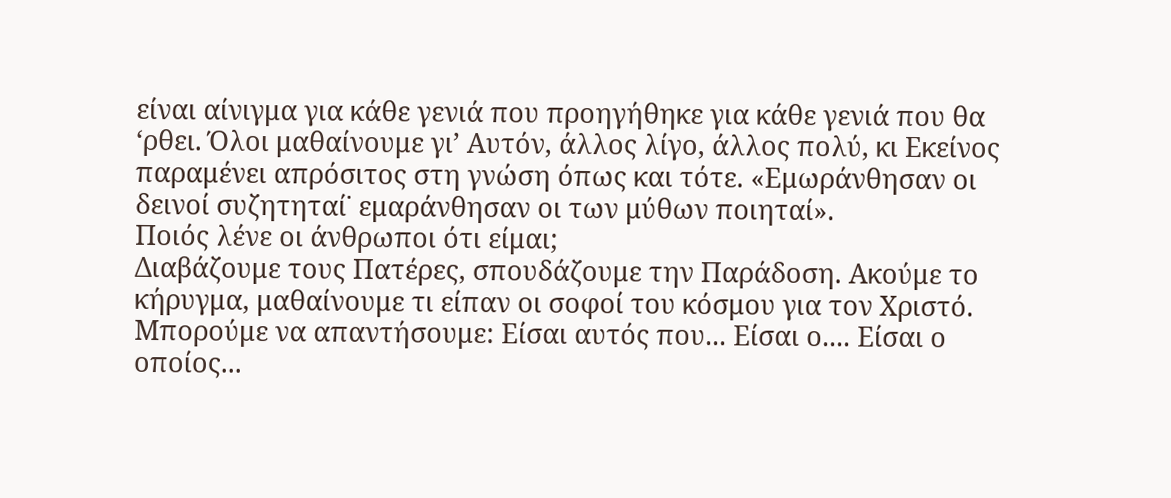είναι αίνιγμα για κάθε γενιά που προηγήθηκε για κάθε γενιά που θα ‘ρθει. Όλοι μαθαίνουμε γι’ Αυτόν, άλλος λίγο, άλλος πολύ, κι Εκείνος παραμένει απρόσιτος στη γνώση όπως και τότε. «Εμωράνθησαν οι δεινοί συζητηταί˙ εμαράνθησαν οι των μύθων ποιηταί».
Ποιός λένε οι άνθρωποι ότι είμαι;
Διαβάζουμε τους Πατέρες, σπουδάζουμε την Παράδοση. Ακούμε το κήρυγμα, μαθαίνουμε τι είπαν οι σοφοί του κόσμου για τον Χριστό. Μπορούμε να απαντήσουμε: Είσαι αυτός που... Είσαι ο.... Είσαι ο οποίος...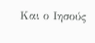Και ο Ιησούς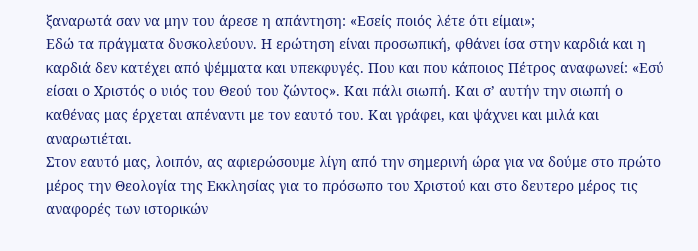ξαναρωτά σαν να μην του άρεσε η απάντηση: «Εσείς ποιός λέτε ότι είμαι»;
Εδώ τα πράγματα δυσκολεύουν. Η ερώτηση είναι προσωπική, φθάνει ίσα στην καρδιά και η καρδιά δεν κατέχει από ψέμματα και υπεκφυγές. Που και που κάποιος Πέτρος αναφωνεί: «Εσύ είσαι ο Χριστός ο υιός του Θεού του ζώντος». Και πάλι σιωπή. Και σ’ αυτήν την σιωπή ο καθένας μας έρχεται απέναντι με τον εαυτό του. Και γράφει, και ψάχνει και μιλά και αναρωτιέται.
Στον εαυτό μας, λοιπόν, ας αφιερώσουμε λίγη από την σημερινή ώρα για να δούμε στο πρώτο μέρος την Θεολογία της Εκκλησίας για το πρόσωπο του Χριστού και στο δευτερο μέρος τις αναφορές των ιστορικών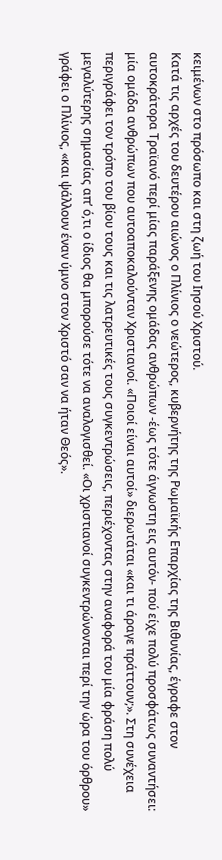κειμένων στο πρόσωπο και στη ζωή του Ιησού Χριστού.
Κατά τις αρχές του δευτέρου αιώνος ο Πλίνιος ο νεώτερος, κυβερνήτης της Ρωμαϊκής Επαρχίας της Βιθυνίας, έγραφε στον αυτοκράτορα Τραϊανό περί μίας παράξενης ομάδας ανθρώπων -έως τότε άγνωστη εις αυτόν- πού είχε πολύ προσφάτως συναντήσει: μία ομάδα ανθρώπων που αυτοαποκαλούνταν Χριστιανοί. «Ποιοί είναι αυτοί» διερωτάται «και τι άραγε πράττουν;». Στη συνέχεια περιγράφει τον τρόπο του βίου τους και τις λατρευτικές τους συγκεντρώσεις, περιέχοντας στην αναφορά του μία φράση πολύ μεγαλύτερης σημασίας απ’ ό,τι ο ίδιος θα μπορούσε τότε να αναλογισθεί. «Οι χριστιανοί συγκεντρώνονται περί την ώρα του όρθρου» γράφει ο Πλίνιος, «και ψάλλουν έναν ύμνο στον Χριστό σαν να ήταν Θεός».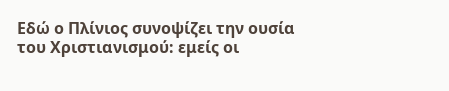Εδώ ο Πλίνιος συνοψίζει την ουσία του Χριστιανισμού: εμείς οι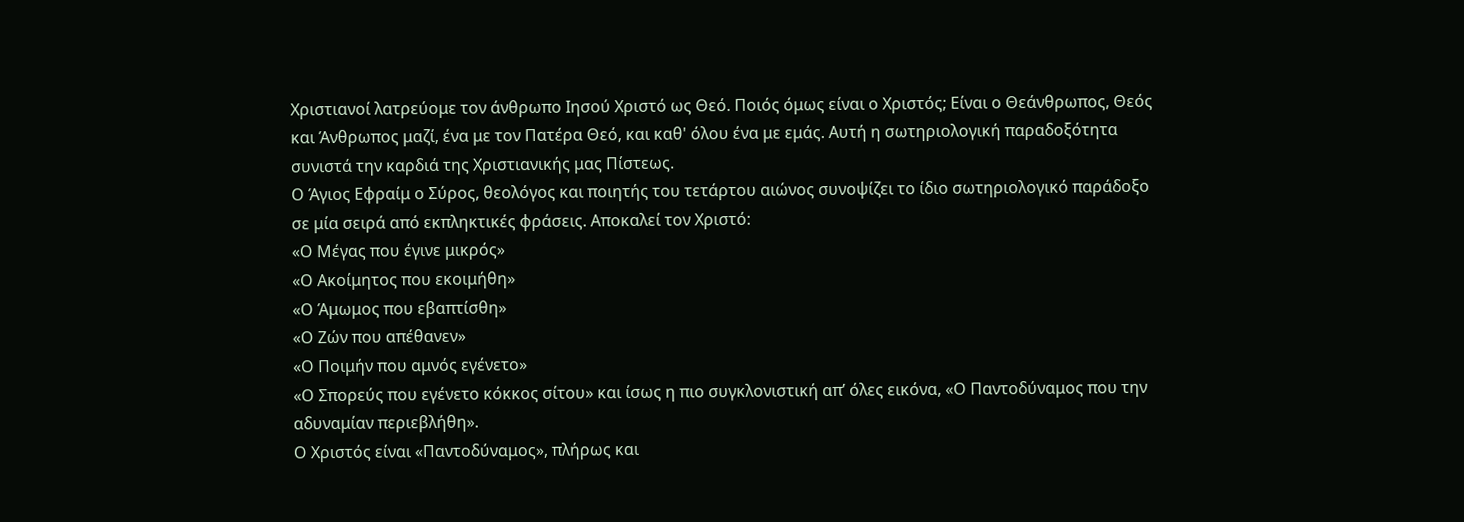Χριστιανοί λατρεύομε τον άνθρωπο Ιησού Χριστό ως Θεό. Ποιός όμως είναι ο Χριστός; Είναι ο Θεάνθρωπος, Θεός και Άνθρωπος μαζί, ένα με τον Πατέρα Θεό, και καθ' όλου ένα με εμάς. Αυτή η σωτηριολογική παραδοξότητα συνιστά την καρδιά της Χριστιανικής μας Πίστεως.
Ο Άγιος Εφραίμ ο Σύρος, θεολόγος και ποιητής του τετάρτου αιώνος συνοψίζει το ίδιο σωτηριολογικό παράδοξο σε μία σειρά από εκπληκτικές φράσεις. Αποκαλεί τον Χριστό:
«Ο Μέγας που έγινε μικρός»
«Ο Ακοίμητος που εκοιμήθη»
«Ο Άμωμος που εβαπτίσθη»
«Ο Ζών που απέθανεν»
«Ο Ποιμήν που αμνός εγένετο»
«Ο Σπορεύς που εγένετο κόκκος σίτου» και ίσως η πιο συγκλονιστική απ’ όλες εικόνα, «Ο Παντοδύναμος που την αδυναμίαν περιεβλήθη».
Ο Χριστός είναι «Παντοδύναμος», πλήρως και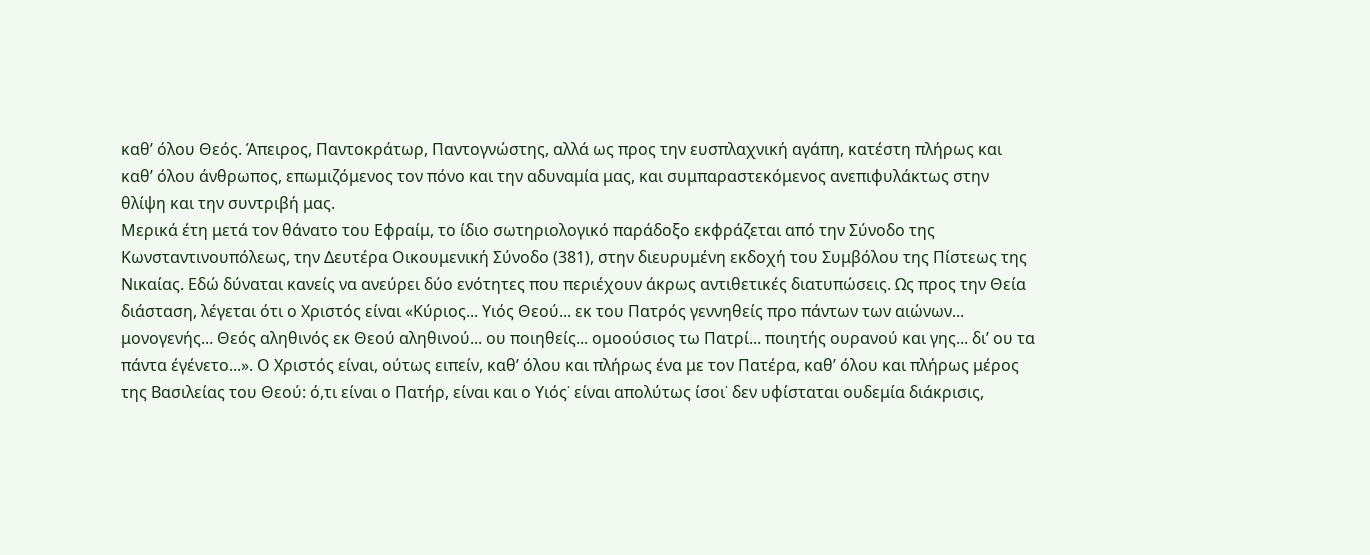καθ’ όλου Θεός. Άπειρος, Παντοκράτωρ, Παντογνώστης, αλλά ως προς την ευσπλαχνική αγάπη, κατέστη πλήρως και καθ’ όλου άνθρωπος, επωμιζόμενος τον πόνο και την αδυναμία μας, και συμπαραστεκόμενος ανεπιφυλάκτως στην θλίψη και την συντριβή μας.
Μερικά έτη μετά τον θάνατο του Εφραίμ, το ίδιο σωτηριολογικό παράδοξο εκφράζεται από την Σύνοδο της Κωνσταντινουπόλεως, την Δευτέρα Οικουμενική Σύνοδο (381), στην διευρυμένη εκδοχή του Συμβόλου της Πίστεως της Νικαίας. Εδώ δύναται κανείς να ανεύρει δύο ενότητες που περιέχουν άκρως αντιθετικές διατυπώσεις. Ως προς την Θεία διάσταση, λέγεται ότι ο Χριστός είναι «Κύριος... Υιός Θεού... εκ του Πατρός γεννηθείς προ πάντων των αιώνων... μονογενής... Θεός αληθινός εκ Θεού αληθινού... ου ποιηθείς... ομοούσιος τω Πατρί... ποιητής ουρανού και γης... δι’ ου τα πάντα έγένετο...». Ο Χριστός είναι, ούτως ειπείν, καθ’ όλου και πλήρως ένα με τον Πατέρα, καθ’ όλου και πλήρως μέρος της Βασιλείας του Θεού: ό,τι είναι ο Πατήρ, είναι και ο Υιός˙ είναι απολύτως ίσοι˙ δεν υφίσταται ουδεμία διάκρισις,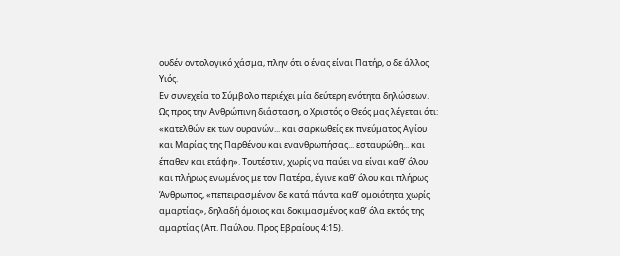ουδέν οντολογικό χάσμα, πλην ότι ο ένας είναι Πατήρ, ο δε άλλος Υιός.
Εν συνεχεία το Σύμβολο περιέχει μία δεύτερη ενότητα δηλώσεων. Ως προς την Ανθρώπινη διάσταση, ο Χριστός ο Θεός μας λέγεται ότι: «κατελθών εκ των ουρανών... και σαρκωθείς εκ πνεύματος Αγίου και Μαρίας της Παρθένου και ενανθρωπήσας... εσταυρώθη... και έπαθεν και ετάφη». Τουτέστιν, χωρίς να παύει να είναι καθ’ όλου και πλήρως ενωμένος με τον Πατέρα, έγινε καθ’ όλου και πλήρως Άνθρωπος, «πεπειρασμένον δε κατά πάντα καθ’ ομοιότητα χωρίς αμαρτίας», δηλαδή όμοιος και δοκιμασμένος καθ’ όλα εκτός της αμαρτίας (Απ. Παύλου. Προς Εβραίους 4:15).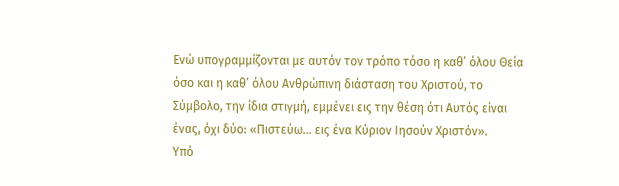Ενώ υπογραμμίζονται με αυτόν τον τρόπο τόσο η καθ’ όλου Θεία όσο και η καθ’ όλου Ανθρώπινη διάσταση του Χριστού, το Σύμβολο, την ίδια στιγμή, εμμένει εις την θέση ότι Αυτός είναι ένας, όχι δύο: «Πιστεύω... εις ένα Κύριον Ιησούν Χριστόν».
Υπό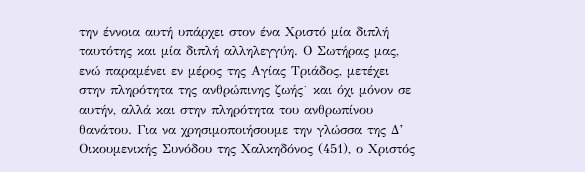την έννοια αυτή υπάρχει στον ένα Χριστό μία διπλή ταυτότης και μία διπλή αλληλεγγύη. Ο Σωτήρας μας, ενώ παραμένει εν μέρος της Αγίας Τριάδος, μετέχει στην πληρότητα της ανθρώπινης ζωής˙ και όχι μόνον σε αυτήν, αλλά και στην πληρότητα του ανθρωπίνου θανάτου. Για να χρησιμοποιήσουμε την γλώσσα της Δ’ Οικουμενικής Συνόδου της Χαλκηδόνος (451), ο Χριστός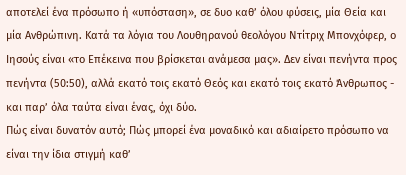αποτελεί ένα πρόσωπο ή «υπόσταση», σε δυο καθ’ όλου φύσεις, μία Θεία και μία Ανθρώπινη. Κατά τα λόγια του Λουθηρανού θεολόγου Ντίτριχ Μπονχόφερ, ο Ιησούς είναι «το Επέκεινα που βρίσκεται ανάμεσα μας». Δεν είναι πενήντα προς πενήντα (50:50), αλλά εκατό τοις εκατό Θεός και εκατό τοις εκατό Άνθρωπος - και παρ’ όλα ταύτα είναι ένας, όχι δύο.
Πώς είναι δυνατόν αυτό; Πώς μπορεί ένα μοναδικό και αδιαίρετο πρόσωπο να είναι την ίδια στιγμή καθ’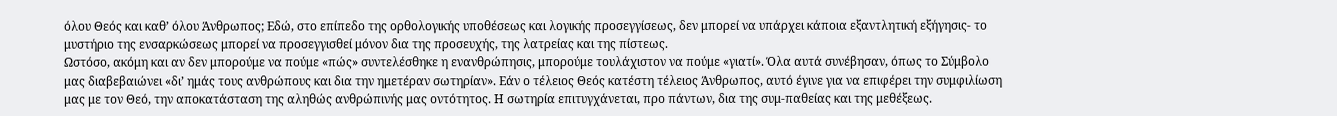όλου Θεός και καθ’ όλου Άνθρωπος; Εδώ, στο επίπεδο της ορθολογικής υποθέσεως και λογικής προσεγγίσεως, δεν μπορεί να υπάρχει κάποια εξαντλητική εξήγησις- το μυστήριο της ενσαρκώσεως μπορεί να προσεγγισθεί μόνον δια της προσευχής, της λατρείας και της πίστεως.
Ωστόσο, ακόμη και αν δεν μπορούμε να πούμε «πώς» συντελέσθηκε η ενανθρώπησις, μπορούμε τουλάχιστον να πούμε «γιατί». Όλα αυτά συνέβησαν, όπως το Σύμβολο μας διαβεβαιώνει «δι’ ημάς τους ανθρώπους και δια την ημετέραν σωτηρίαν». Εάν ο τέλειος Θεός κατέστη τέλειος Άνθρωπος, αυτό έγινε για να επιφέρει την συμφιλίωση μας με τον Θεό, την αποκατάσταση της αληθώς ανθρώπινής μας οντότητος. Η σωτηρία επιτυγχάνεται, προ πάντων, δια της συμ-παθείας και της μεθέξεως.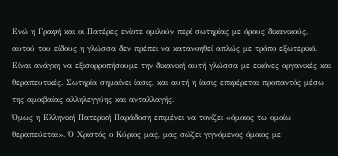Ενώ η Γραφή και οι Πατέρες ενίοτε ομιλούν περί σωτηρίας με όρους δικανικούς, αυτού του είδους η γλώσσα δεν πρέπει να κατανοηθεί απλώς με τρόπο εξωτερικό. Είναι ανάγκη να εξισορροπήσουμε την δικανική αυτή γλώσσα με εικόνες οργανικές και θεραπευτικές. Σωτηρία σημαίνει ίασις, και αυτή η ίασις επιφέρεται προπαντός μέσω της αμοιβαίας αλληλεγγύης και ανταλλαγής.
Όμως η Ελληνική Πατερική Παράδοση επιμένει να τονίζει «όμοιος τω ομοίω θεραπεύεται». Ό Χριστός ο Κύριος μας, μας σώζει γιγνόμενος όμοιος με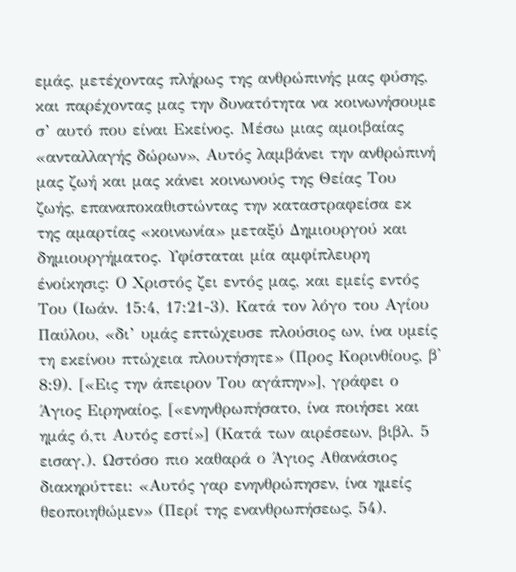εμάς, μετέχοντας πλήρως της ανθρώπινής μας φύσης, και παρέχοντας μας την δυνατότητα να κοινωνήσουμε σ’ αυτό που είναι Εκείνος. Μέσω μιας αμοιβαίας «ανταλλαγής δώρων», Αυτός λαμβάνει την ανθρώπινή μας ζωή και μας κάνει κοινωνούς της Θείας Του ζωής, επαναποκαθιστώντας την καταστραφείσα εκ της αμαρτίας «κοινωνία» μεταξύ Δημιουργού και δημιουργήματος. Υφίσταται μία αμφίπλευρη ένοίκησις: Ο Χριστός ζει εντός μας, και εμείς εντός Του (Ιωάν. 15:4, 17:21-3). Κατά τον λόγο του Αγίου Παύλου, «δι’ υμάς επτώχευσε πλούσιος ων, ίνα υμείς τη εκείνου πτώχεια πλουτήσητε» (Προς Κορινθίους, β' 8:9). [«Εις την άπειρον Του αγάπην»], γράφει ο Άγιος Ειρηναίος, [«ενηνθρωπήσατο, ίνα ποιήσει και ημάς ό,τι Αυτός εστί»] (Κατά των αιρέσεων, βιβλ. 5 εισαγ.). Ωστόσο πιο καθαρά ο Άγιος Αθανάσιος διακηρύττει: «Αυτός γαρ ενηνθρώπησεν, ίνα ημείς θεοποιηθώμεν» (Περί της ενανθρωπήσεως, 54).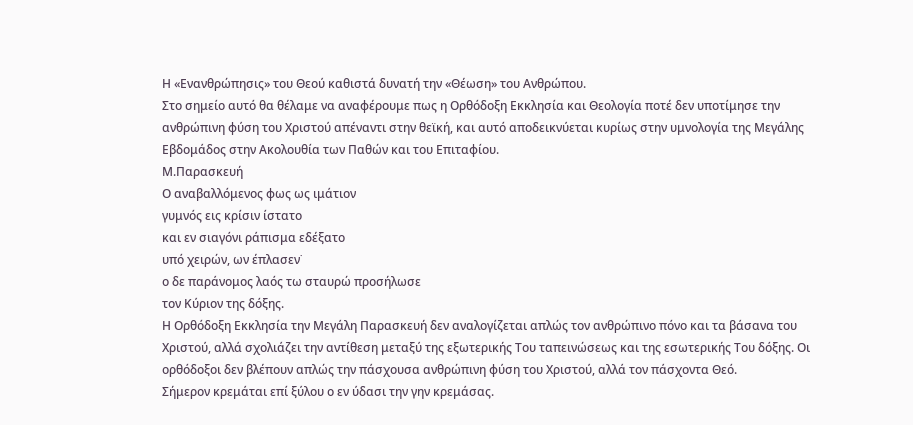Η «Ενανθρώπησις» του Θεού καθιστά δυνατή την «Θέωση» του Ανθρώπου.
Στο σημείο αυτό θα θέλαμε να αναφέρουμε πως η Ορθόδοξη Εκκλησία και Θεολογία ποτέ δεν υποτίμησε την ανθρώπινη φύση του Χριστού απέναντι στην θεϊκή, και αυτό αποδεικνύεται κυρίως στην υμνολογία της Μεγάλης Εβδομάδος στην Ακολουθία των Παθών και του Επιταφίου.
Μ.Παρασκευή
Ο αναβαλλόμενος φως ως ιμάτιον
γυμνός εις κρίσιν ίστατο
και εν σιαγόνι ράπισμα εδέξατο
υπό χειρών, ων έπλασεν˙
ο δε παράνομος λαός τω σταυρώ προσήλωσε
τον Κύριον της δόξης.
Η Ορθόδοξη Εκκλησία την Μεγάλη Παρασκευή δεν αναλογίζεται απλώς τον ανθρώπινο πόνο και τα βάσανα του Χριστού, αλλά σχολιάζει την αντίθεση μεταξύ της εξωτερικής Του ταπεινώσεως και της εσωτερικής Του δόξης. Οι ορθόδοξοι δεν βλέπουν απλώς την πάσχουσα ανθρώπινη φύση του Χριστού, αλλά τον πάσχοντα Θεό.
Σήμερον κρεμάται επί ξύλου ο εν ύδασι την γην κρεμάσας.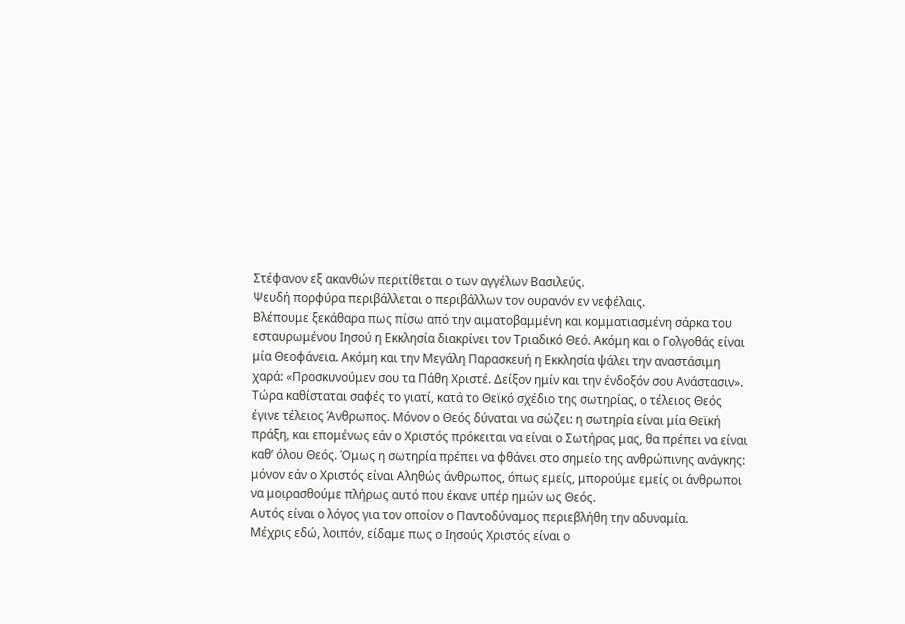Στέφανον εξ ακανθών περιτίθεται ο των αγγέλων Βασιλεύς.
Ψευδή πορφύρα περιβάλλεται ο περιβάλλων τον ουρανόν εν νεφέλαις.
Βλέπουμε ξεκάθαρα πως πίσω από την αιματοβαμμένη και κομματιασμένη σάρκα του εσταυρωμένου Ιησού η Εκκλησία διακρίνει τον Τριαδικό Θεό. Ακόμη και ο Γολγοθάς είναι μία Θεοφάνεια. Ακόμη και την Μεγάλη Παρασκευή η Εκκλησία ψάλει την αναστάσιμη χαρά: «Προσκυνούμεν σου τα Πάθη Χριστέ. Δείξον ημίν και την ένδοξόν σου Ανάστασιν».
Τώρα καθίσταται σαφές το γιατί, κατά το Θεϊκό σχέδιο της σωτηρίας, ο τέλειος Θεός έγινε τέλειος Άνθρωπος. Μόνον ο Θεός δύναται να σώζει: η σωτηρία είναι μία Θεϊκή πράξη, και επομένως εάν ο Χριστός πρόκειται να είναι ο Σωτήρας μας, θα πρέπει να είναι καθ’ όλου Θεός. Όμως η σωτηρία πρέπει να φθάνει στο σημείο της ανθρώπινης ανάγκης: μόνον εάν ο Χριστός είναι Αληθώς άνθρωπος, όπως εμείς, μπορούμε εμείς οι άνθρωποι να μοιρασθούμε πλήρως αυτό που έκανε υπέρ ημών ως Θεός.
Αυτός είναι ο λόγος για τον οποίον ο Παντοδύναμος περιεβλήθη την αδυναμία.
Μέχρις εδώ, λοιπόν, είδαμε πως ο Ιησούς Χριστός είναι ο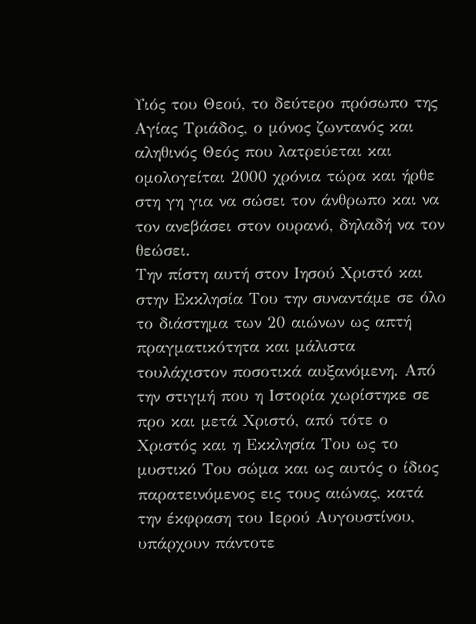Υιός του Θεού, το δεύτερο πρόσωπο της Αγίας Τριάδος, ο μόνος ζωντανός και αληθινός Θεός που λατρεύεται και ομολογείται 2000 χρόνια τώρα και ήρθε στη γη για να σώσει τον άνθρωπο και να τον ανεβάσει στον ουρανό, δηλαδή να τον θεώσει.
Την πίστη αυτή στον Ιησού Χριστό και στην Εκκλησία Του την συναντάμε σε όλο το διάστημα των 20 αιώνων ως απτή πραγματικότητα και μάλιστα τουλάχιστον ποσοτικά αυξανόμενη. Από την στιγμή που η Ιστορία χωρίστηκε σε προ και μετά Χριστό, από τότε ο Χριστός και η Εκκλησία Του ως το μυστικό Του σώμα και ως αυτός ο ίδιος παρατεινόμενος εις τους αιώνας, κατά την έκφραση του Ιερού Αυγουστίνου, υπάρχουν πάντοτε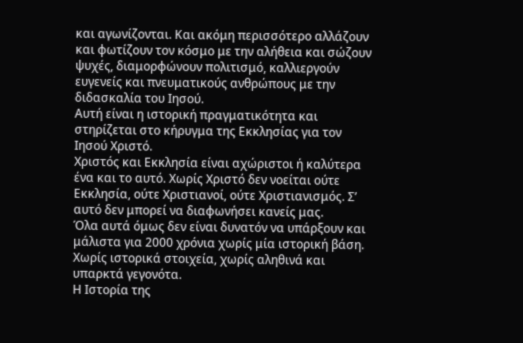και αγωνίζονται. Και ακόμη περισσότερο αλλάζουν και φωτίζουν τον κόσμο με την αλήθεια και σώζουν ψυχές, διαμορφώνουν πολιτισμό, καλλιεργούν ευγενείς και πνευματικούς ανθρώπους με την διδασκαλία του Ιησού.
Αυτή είναι η ιστορική πραγματικότητα και στηρίζεται στο κήρυγμα της Εκκλησίας για τον Ιησού Χριστό.
Χριστός και Εκκλησία είναι αχώριστοι ή καλύτερα ένα και το αυτό. Χωρίς Χριστό δεν νοείται ούτε Εκκλησία, ούτε Χριστιανοί, ούτε Χριστιανισμός. Σ’ αυτό δεν μπορεί να διαφωνήσει κανείς μας.
Όλα αυτά όμως δεν είναι δυνατόν να υπάρξουν και μάλιστα για 2000 χρόνια χωρίς μία ιστορική βάση. Χωρίς ιστορικά στοιχεία, χωρίς αληθινά και υπαρκτά γεγονότα.
Η Ιστορία της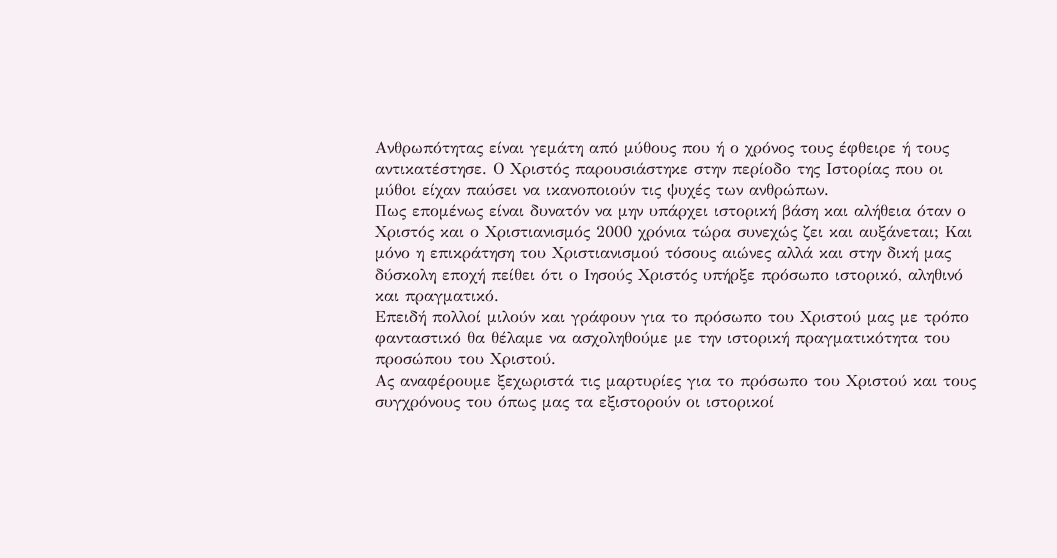Ανθρωπότητας είναι γεμάτη από μύθους που ή ο χρόνος τους έφθειρε ή τους αντικατέστησε. Ο Χριστός παρουσιάστηκε στην περίοδο της Ιστορίας που οι μύθοι είχαν παύσει να ικανοποιούν τις ψυχές των ανθρώπων.
Πως επομένως είναι δυνατόν να μην υπάρχει ιστορική βάση και αλήθεια όταν ο Χριστός και ο Χριστιανισμός 2000 χρόνια τώρα συνεχώς ζει και αυξάνεται; Και μόνο η επικράτηση του Χριστιανισμού τόσους αιώνες αλλά και στην δική μας δύσκολη εποχή πείθει ότι ο Ιησούς Χριστός υπήρξε πρόσωπο ιστορικό, αληθινό και πραγματικό.
Επειδή πολλοί μιλούν και γράφουν για το πρόσωπο του Χριστού μας με τρόπο φανταστικό θα θέλαμε να ασχοληθούμε με την ιστορική πραγματικότητα του προσώπου του Χριστού.
Ας αναφέρουμε ξεχωριστά τις μαρτυρίες για το πρόσωπο του Χριστού και τους συγχρόνους του όπως μας τα εξιστορούν οι ιστορικοί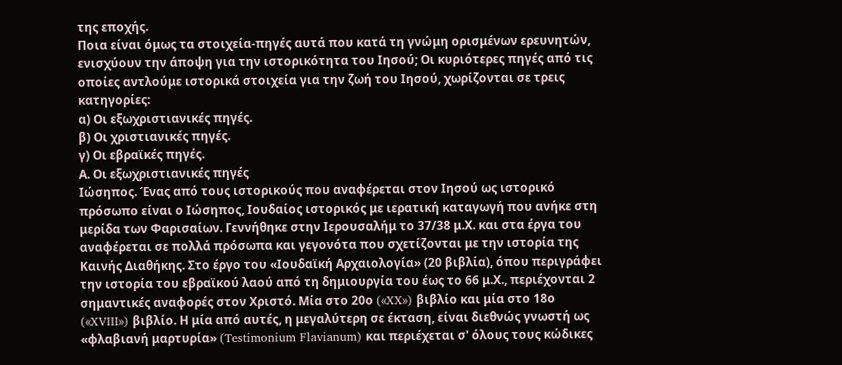της εποχής.
Ποια είναι όμως τα στοιχεία-πηγές αυτά που κατά τη γνώμη ορισμένων ερευνητών, ενισχύουν την άποψη για την ιστορικότητα του Ιησού; Οι κυριότερες πηγές από τις οποίες αντλούμε ιστορικά στοιχεία για την ζωή του Ιησού, χωρίζονται σε τρεις κατηγορίες:
α) Οι εξωχριστιανικές πηγές.
β) Οι χριστιανικές πηγές.
γ) Οι εβραϊκές πηγές.
Α. Οι εξωχριστιανικές πηγές
Ιώσηπος. Ένας από τους ιστορικούς που αναφέρεται στον Ιησού ως ιστορικό πρόσωπο είναι ο Ιώσηπος, Ιουδαίος ιστορικός με ιερατική καταγωγή που ανήκε στη μερίδα των Φαρισαίων. Γεννήθηκε στην Ιερουσαλήμ το 37/38 μ.Χ. και στα έργα του αναφέρεται σε πολλά πρόσωπα και γεγονότα που σχετίζονται με την ιστορία της Καινής Διαθήκης. Στο έργο του «Ιουδαϊκή Αρχαιολογία» (20 βιβλία), όπου περιγράφει την ιστορία του εβραϊκού λαού από τη δημιουργία του έως το 66 μ.Χ., περιέχονται 2 σημαντικές αναφορές στον Χριστό. Μία στο 20ο («XX») βιβλίο και μία στο 18ο («XVIII») βιβλίο. Η μία από αυτές, η μεγαλύτερη σε έκταση, είναι διεθνώς γνωστή ως «φλαβιανή μαρτυρία» (Testimonium Flavianum) και περιέχεται σ' όλους τους κώδικες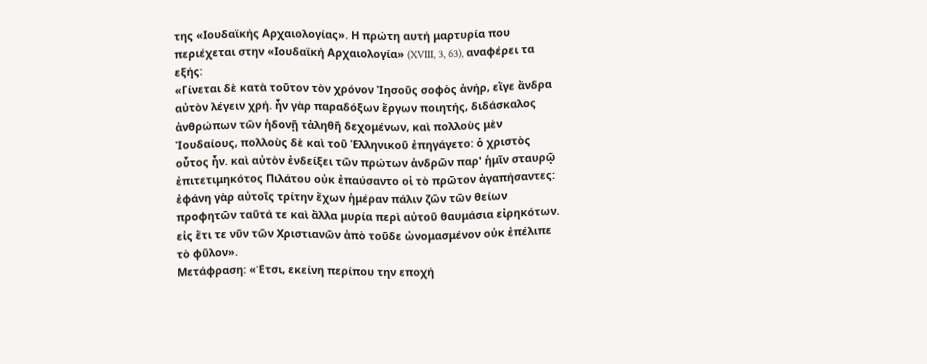της «Ιουδαϊκής Αρχαιολογίας». Η πρώτη αυτή μαρτυρία που περιέχεται στην «Ιουδαϊκή Αρχαιολογία» (XVIII, 3, 63), αναφέρει τα εξής:
«Γίνεται δὲ κατὰ τοῦτον τὸν χρόνον Ἰησοῦς σοφὸς ἀνήρ, εἴγε ἄνδρα αὐτὸν λέγειν χρή. ἦν γὰρ παραδόξων ἔργων ποιητής, διδάσκαλος ἀνθρώπων τῶν ἡδονῇ τἀληθῆ δεχομένων, καὶ πολλοὺς μὲν Ἰουδαίους, πολλοὺς δὲ καὶ τοῦ Ἑλληνικοῦ ἐπηγάγετο: ὁ χριστὸς οὗτος ἦν. καὶ αὐτὸν ἐνδείξει τῶν πρώτων ἀνδρῶν παρ' ἡμῖν σταυρῷ ἐπιτετιμηκότος Πιλάτου οὐκ ἐπαύσαντο οἱ τὸ πρῶτον ἀγαπήσαντες: ἐφάνη γὰρ αὐτοῖς τρίτην ἔχων ἡμέραν πάλιν ζῶν τῶν θείων προφητῶν ταῦτά τε καὶ ἄλλα μυρία περὶ αὐτοῦ θαυμάσια εἰρηκότων. εἰς ἔτι τε νῦν τῶν Χριστιανῶν ἀπὸ τοῦδε ὠνομασμένον οὐκ ἐπέλιπε τὸ φῦλον».
Μετάφραση: «Έτσι, εκείνη περίπου την εποχή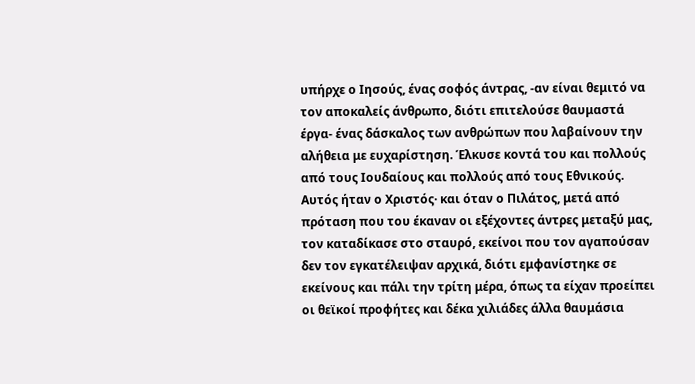υπήρχε ο Ιησούς, ένας σοφός άντρας, -αν είναι θεμιτό να τον αποκαλείς άνθρωπο, διότι επιτελούσε θαυμαστά έργα- ένας δάσκαλος των ανθρώπων που λαβαίνουν την αλήθεια με ευχαρίστηση. Έλκυσε κοντά του και πολλούς από τους Ιουδαίους και πολλούς από τους Εθνικούς. Αυτός ήταν ο Χριστός· και όταν ο Πιλάτος, μετά από πρόταση που του έκαναν οι εξέχοντες άντρες μεταξύ μας, τον καταδίκασε στο σταυρό, εκείνοι που τον αγαπούσαν δεν τον εγκατέλειψαν αρχικά, διότι εμφανίστηκε σε εκείνους και πάλι την τρίτη μέρα, όπως τα είχαν προείπει οι θεϊκοί προφήτες και δέκα χιλιάδες άλλα θαυμάσια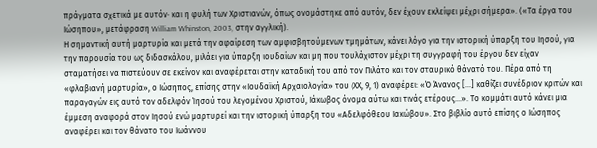πράγματα σχετικά με αυτόν· και η φυλή των Χριστιανών, όπως ονομάστηκε από αυτόν, δεν έχουν εκλείψει μέχρι σήμερα». («Τα έργα του Ιώσηπου», μετάφραση William Whinston, 2003, στην αγγλική).
Η σημαντική αυτή μαρτυρία και μετά την αφαίρεση των αμφισβητούμενων τμημάτων, κάνει λόγο για την ιστορική ύπαρξη του Ιησού, για την παρουσία του ως διδασκάλου, μιλάει για ύπαρξη ιουδαίων και μη που τουλάχιστον μέχρι τη συγγραφή του έργου δεν είχαν σταματήσει να πιστεύουν σε εκείνον και αναφέρεται στην καταδική του από τον Πιλάτο και τον σταυρικό θάνατό του. Πέρα από τη «φλαβιανή μαρτυρία», ο Ιώσηπος, επίσης στην «Ιουδαϊκή Αρχαιολογία» του (XΧ, 9, 1) αναφέρει: «Ό Άνανος […] καθίζει συνέδριον κριτών και παραγαγών εις αυτό τον αδελφόν Ίησού του λεγομένου Χριστού, Ιάκωβος όνομα αύτω και τινάς ετέρους…». Το κομμάτι αυτό κάνει μια έμμεση αναφορά στον Ιησού ενώ μαρτυρεί και την ιστορική ύπαρξη του «Αδελφόθεου Ιακώβου». Στο βιβλίο αυτό επίσης ο Ιώσηπος αναφέρει και τον θάνατο του Ιωάννου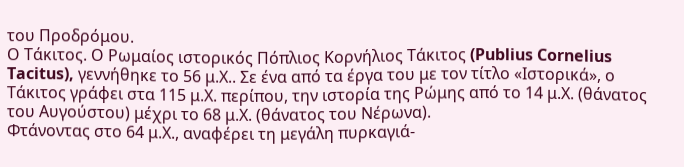του Προδρόμου.
Ο Τάκιτος. Ο Ρωμαίος ιστορικός Πόπλιος Κορνήλιος Τάκιτος (Publius Cornelius Tacitus), γεννήθηκε το 56 μ.Χ.. Σε ένα από τα έργα του με τον τίτλο «Ιστορικά», ο Τάκιτος γράφει στα 115 μ.Χ. περίπου, την ιστορία της Ρώμης από το 14 μ.Χ. (θάνατος του Αυγούστου) μέχρι το 68 μ.Χ. (θάνατος του Νέρωνα).
Φτάνοντας στο 64 μ.Χ., αναφέρει τη μεγάλη πυρκαγιά-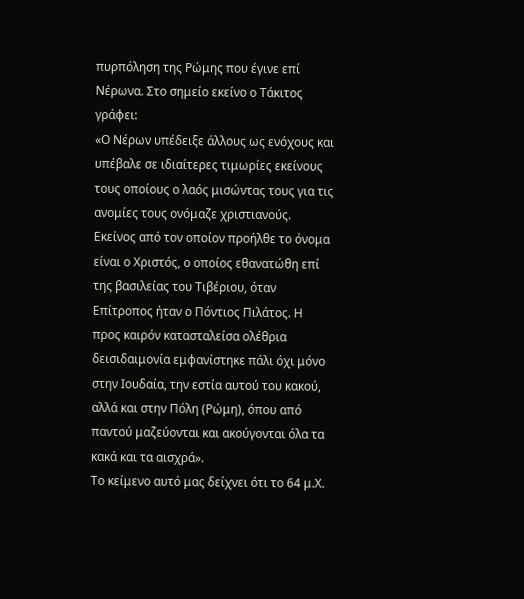πυρπόληση της Ρώμης που έγινε επί Νέρωνα. Στο σημείο εκείνο ο Τάκιτος γράφει:
«Ο Νέρων υπέδειξε άλλους ως ενόχους και υπέβαλε σε ιδιαίτερες τιμωρίες εκείνους τους οποίους ο λαός μισώντας τους για τις ανομίες τους ονόμαζε χριστιανούς. Εκείνος από τον οποίον προήλθε το όνομα είναι ο Χριστός, ο οποίος εθανατώθη επί της βασιλείας του Τιβέριου, όταν Επίτροπος ήταν ο Πόντιος Πιλάτος. Η προς καιρόν κατασταλείσα ολέθρια δεισιδαιμονία εμφανίστηκε πάλι όχι μόνο στην Ιουδαία, την εστία αυτού του κακού, αλλά και στην Πόλη (Ρώμη), όπου από παντού μαζεύονται και ακούγονται όλα τα κακά και τα αισχρά».
Το κείμενο αυτό μας δείχνει ότι το 64 μ.Χ.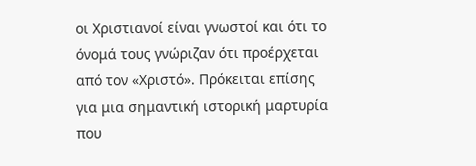οι Χριστιανοί είναι γνωστοί και ότι το όνομά τους γνώριζαν ότι προέρχεται από τον «Χριστό». Πρόκειται επίσης για μια σημαντική ιστορική μαρτυρία που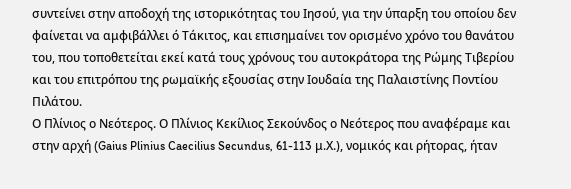συντείνει στην αποδοχή της ιστορικότητας του Ιησού, για την ύπαρξη του οποίου δεν φαίνεται να αμφιβάλλει ό Τάκιτος, και επισημαίνει τον ορισμένο χρόνο του θανάτου του, που τοποθετείται εκεί κατά τους χρόνους του αυτοκράτορα της Ρώμης Τιβερίου και του επιτρόπου της ρωμαϊκής εξουσίας στην Ιουδαία της Παλαιστίνης Ποντίου Πιλάτου.
Ο Πλίνιος ο Νεότερος. Ο Πλίνιος Κεκίλιος Σεκούνδος ο Νεότερος που αναφέραμε και στην αρχή (Gaius Plinius Caecilius Secundus, 61-113 μ.Χ.), νομικός και ρήτορας, ήταν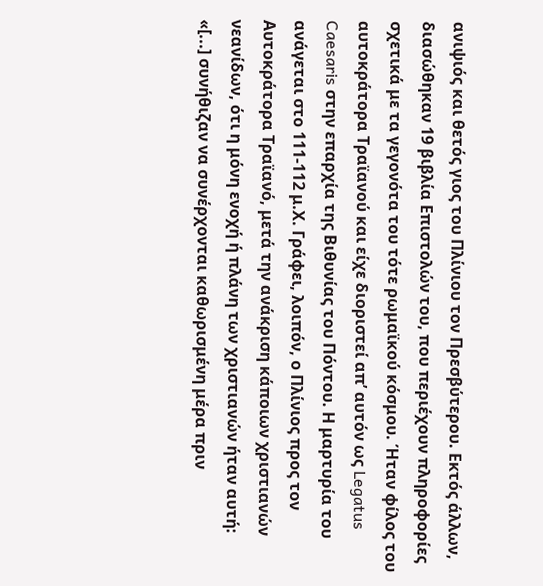ανιψιός και θετός γιος του Πλίνιου τον Πρεσβύτερου. Εκτός άλλων, διασώθηκαν 19 βιβλία Επιστολών του, που περιέχουν πληροφορίες σχετικά με τα γεγονότα του τότε ρωμαϊκού κόσμου. Ήταν φίλος του αυτοκράτορα Τραϊανού και είχε διοριστεί απ’ αυτόν ως Legatus Caesaris στην επαρχία της Βιθυνίας του Πόντου. Η μαρτυρία του ανάγεται στο 111-112 μ.Χ. Γράφει, λοιπόν, ο Πλίνιος προς τον Αυτοκράτορα Τραϊανό, μετά την ανάκριση κάποιων χριστιανών νεανίδων, ότι η μόνη ενοχή ή πλάνη των χριστιανών ήταν αυτή:
«[...] συνήθιζαν να συνέρχονται καθωρισμένη μέρα πριν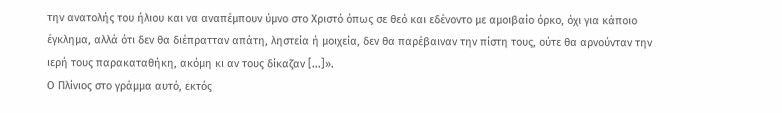την ανατολής του ήλιου και να αναπέμπουν ύμνο στο Χριστό όπως σε θεό και εδένοντο με αμοιβαίο όρκο, όχι για κάποιο έγκλημα, αλλά ότι δεν θα διέπρατταν απάτη, ληστεία ή μοιχεία, δεν θα παρέβαιναν την πίστη τους, ούτε θα αρνούνταν την ιερή τους παρακαταθήκη, ακόμη κι αν τους δίκαζαν [...]».
Ο Πλίνιος στο γράμμα αυτό, εκτός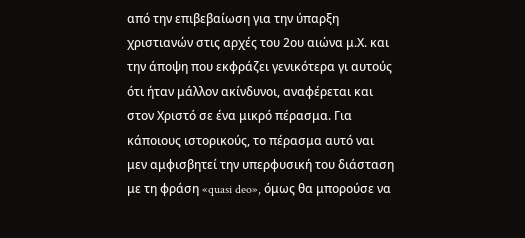από την επιβεβαίωση για την ύπαρξη χριστιανών στις αρχές του 2ου αιώνα μ.Χ. και την άποψη που εκφράζει γενικότερα γι αυτούς ότι ήταν μάλλον ακίνδυνοι, αναφέρεται και στον Χριστό σε ένα μικρό πέρασμα. Για κάποιους ιστορικούς, το πέρασμα αυτό ναι μεν αμφισβητεί την υπερφυσική του διάσταση με τη φράση «quasi deo», όμως θα μπορούσε να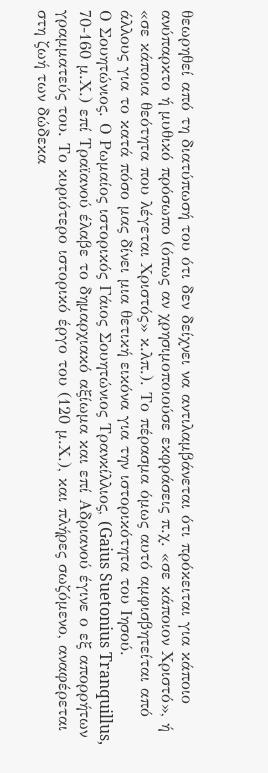θεωρηθεί από τη διατύπωσή του ότι δεν δείχνει να αντιλαμβάνεται ότι πρόκειται για κάποιο ανύπαρκτο ή μυθικό πρόσωπο (όπως αν χρησιμοποιούσε εκφράσεις π.χ. «σε κάποιον Χριστό», ή «σε κάποια θεότητα που λέγεται Χριστός» κ.λπ.). Το πέρασμα όμως αυτό αμφισβητείται από άλλους για το κατά πόσο μας δίνει μια θετική εικόνα για την ιστορικότητα του Ιησού.
Ο Σουητώνιος. Ο Ρωμαίος ιστορικός Γάιος Σουητώνιος Τρανκίλλιος, (Gaius Suetonius Tranquillus, 70-160 μ.Χ.) επί Τραϊανού έλαβε το δημαρχιακό αξίωμα και επί Αδριανού έγινε ο εξ απορρήτων γραμματεύς του. Το κυριότερο ιστορικό έργο του (120 μ.Χ.), και πλήρες σωζόμενο, αναφέρεται στη ζωή των δώδεκα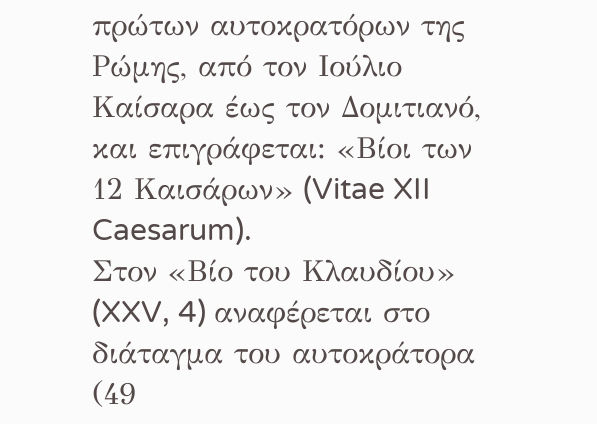πρώτων αυτοκρατόρων της Ρώμης, από τον Ιούλιο Καίσαρα έως τον Δομιτιανό, και επιγράφεται: «Βίοι των 12 Καισάρων» (Vitae XII Caesarum).
Στον «Βίο του Κλαυδίου» (XXV, 4) αναφέρεται στο διάταγμα του αυτοκράτορα (49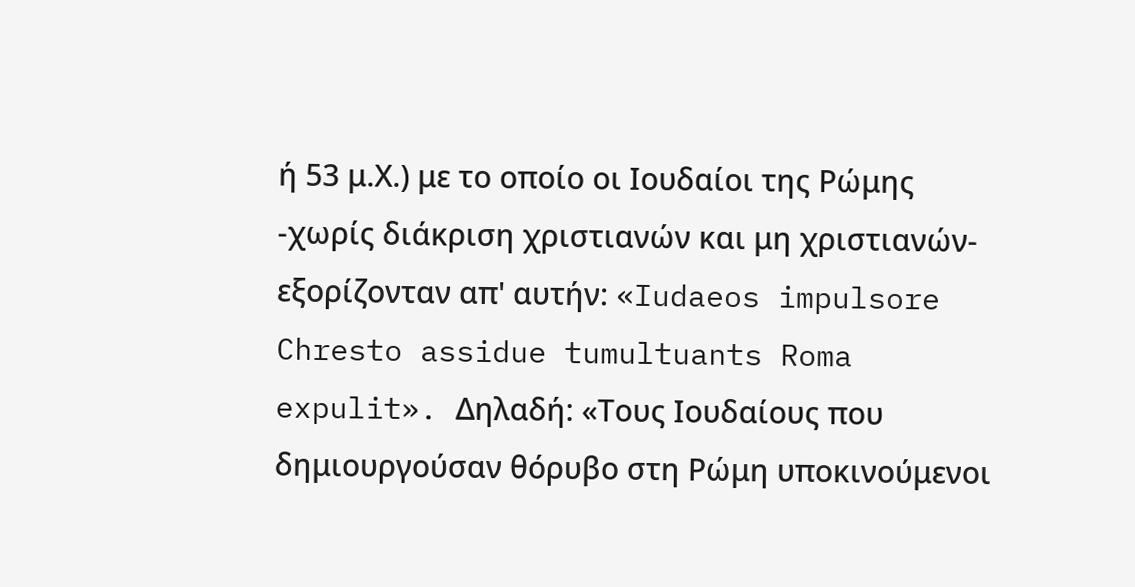ή 53 μ.Χ.) με το οποίο οι Ιουδαίοι της Ρώμης -χωρίς διάκριση χριστιανών και μη χριστιανών- εξορίζονταν απ' αυτήν: «Iudaeos impulsore Chresto assidue tumultuants Roma expulit». Δηλαδή: «Τους Ιουδαίους που δημιουργούσαν θόρυβο στη Ρώμη υποκινούμενοι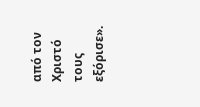από τον Χριστό τους εξόρισε».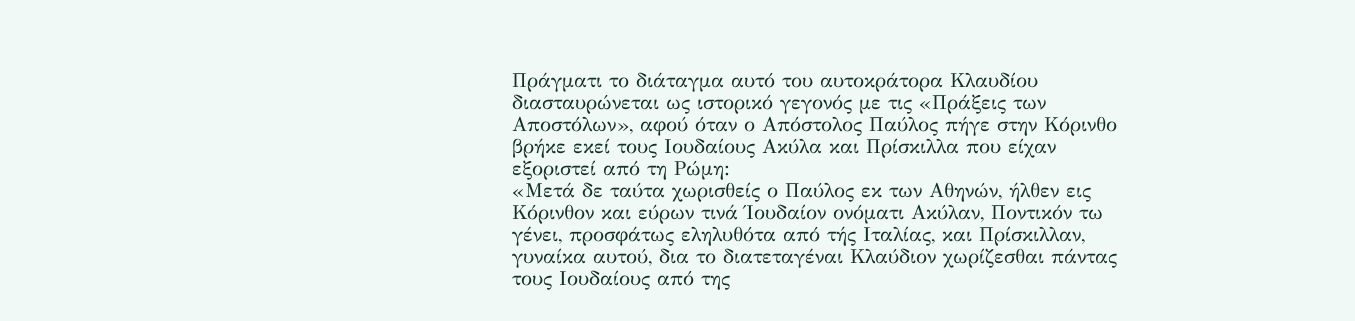Πράγματι το διάταγμα αυτό του αυτοκράτορα Κλαυδίου διασταυρώνεται ως ιστορικό γεγονός με τις «Πράξεις των Αποστόλων», αφού όταν ο Απόστολος Παύλος πήγε στην Κόρινθο βρήκε εκεί τους Ιουδαίους Ακύλα και Πρίσκιλλα που είχαν εξοριστεί από τη Ρώμη:
«Μετά δε ταύτα χωρισθείς ο Παύλος εκ των Αθηνών, ήλθεν εις Κόρινθον και εύρων τινά Ίουδαίον ονόματι Ακύλαν, Ποντικόν τω γένει, προσφάτως εληλυθότα από τής Ιταλίας, και Πρίσκιλλαν, γυναίκα αυτού, δια το διατεταγέναι Κλαύδιον χωρίζεσθαι πάντας τους Ιουδαίους από της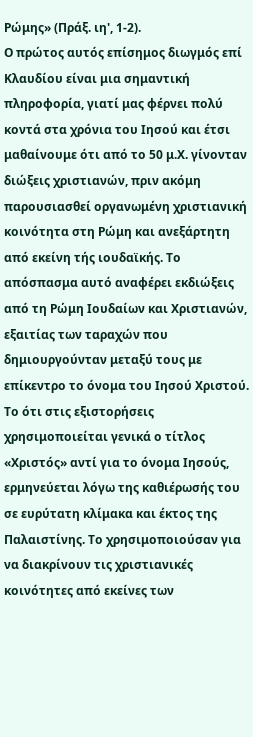Ρώμης» (Πράξ. ιη', 1-2).
Ο πρώτος αυτός επίσημος διωγμός επί Κλαυδίου είναι μια σημαντική πληροφορία, γιατί μας φέρνει πολύ κοντά στα χρόνια του Ιησού και έτσι μαθαίνουμε ότι από το 50 μ.Χ. γίνονταν διώξεις χριστιανών, πριν ακόμη παρουσιασθεί οργανωμένη χριστιανική κοινότητα στη Ρώμη και ανεξάρτητη από εκείνη τής ιουδαϊκής. Tο απόσπασμα αυτό αναφέρει εκδιώξεις από τη Ρώμη Ιουδαίων και Χριστιανών, εξαιτίας των ταραχών που δημιουργούνταν μεταξύ τους με επίκεντρο το όνομα του Ιησού Χριστού. Το ότι στις εξιστορήσεις χρησιμοποιείται γενικά ο τίτλος «Χριστός» αντί για το όνομα Ιησούς, ερμηνεύεται λόγω της καθιέρωσής του σε ευρύτατη κλίμακα και έκτος της Παλαιστίνης. Το χρησιμοποιούσαν για να διακρίνουν τις χριστιανικές κοινότητες από εκείνες των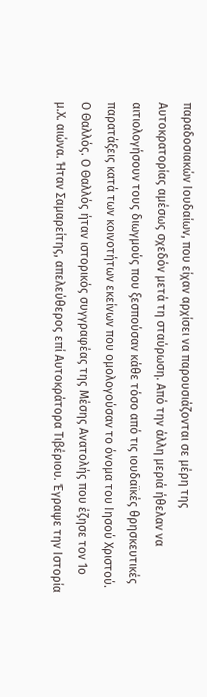παραδοσιακών Ιουδαίων, που είχαν αρχίσει να παρουσιάζονται σε μέρη της Αυτοκρατορίας αμέσως σχεδόν μετά τη σταύρωση. Από την άλλη μεριά ήθελαν να αιτιολογήσουν τους διωγμούς που ξεσπούσαν κάθε τόσο από τις ιουδαϊκές θρησκευτικές παρατάξεις κατά των κοινοτήτων εκείνων που ομολογούσαν το όνομα του Ιησού Χριστού.
Ο Θαλλός. Ο Θαλλός ήταν ιστορικός συγγραφέας της Μέσης Ανατολής που έζησε τον 1ο μ.Χ. αιώνα. Ήταν Σαμαρείτης, απελεύθερος επί Αυτοκράτορα Τιβέριου. Έγραψε την Ιστορία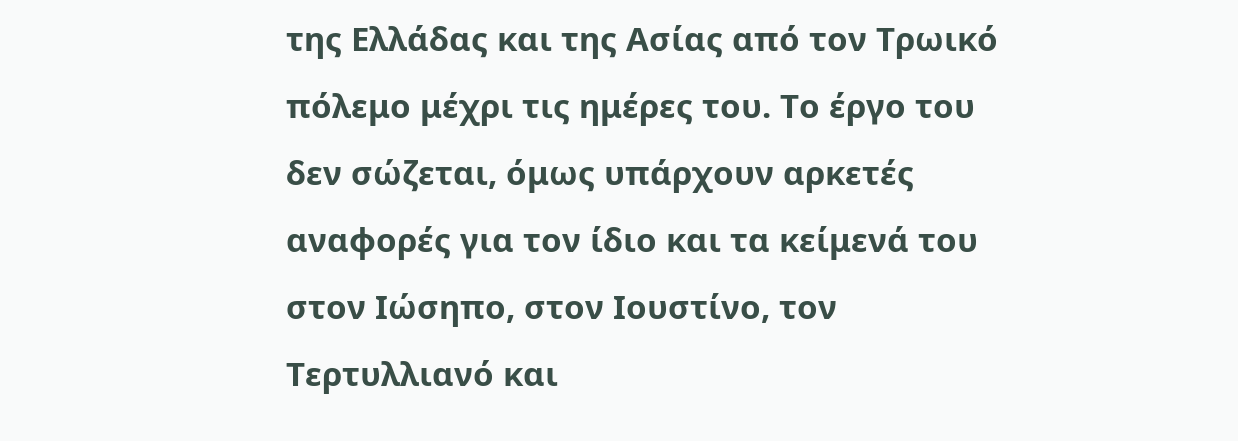της Ελλάδας και της Ασίας από τον Τρωικό πόλεμο μέχρι τις ημέρες του. Το έργο του δεν σώζεται, όμως υπάρχουν αρκετές αναφορές για τον ίδιο και τα κείμενά του στον Ιώσηπο, στον Ιουστίνο, τον Τερτυλλιανό και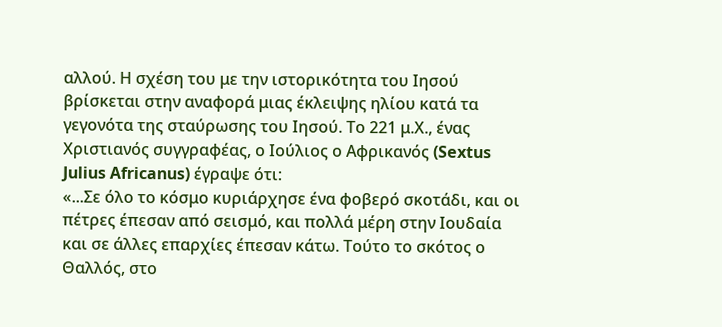αλλού. Η σχέση του με την ιστορικότητα του Ιησού βρίσκεται στην αναφορά μιας έκλειψης ηλίου κατά τα γεγονότα της σταύρωσης του Ιησού. Το 221 μ.Χ., ένας Χριστιανός συγγραφέας, ο Ιούλιος ο Αφρικανός (Sextus Julius Africanus) έγραψε ότι:
«...Σε όλο το κόσμο κυριάρχησε ένα φοβερό σκοτάδι, και οι πέτρες έπεσαν από σεισμό, και πολλά μέρη στην Ιουδαία και σε άλλες επαρχίες έπεσαν κάτω. Τούτο το σκότος ο Θαλλός, στο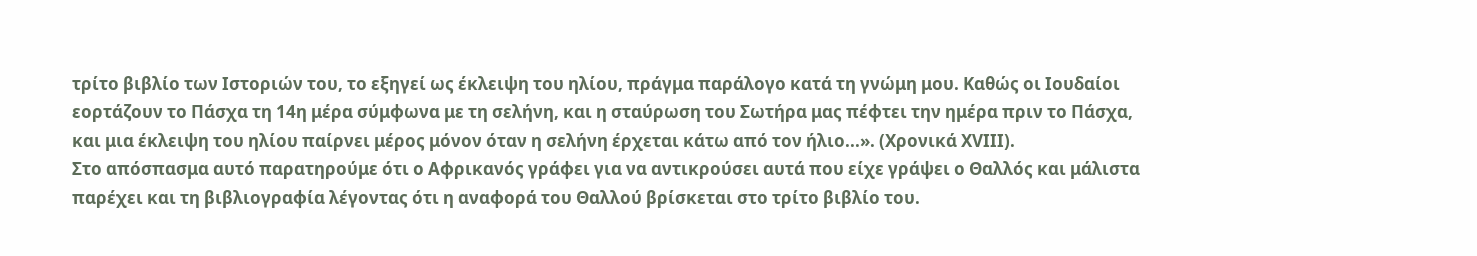τρίτο βιβλίο των Ιστοριών του, το εξηγεί ως έκλειψη του ηλίου, πράγμα παράλογο κατά τη γνώμη μου. Καθώς οι Ιουδαίοι εορτάζουν το Πάσχα τη 14η μέρα σύμφωνα με τη σελήνη, και η σταύρωση του Σωτήρα μας πέφτει την ημέρα πριν το Πάσχα, και μια έκλειψη του ηλίου παίρνει μέρος μόνον όταν η σελήνη έρχεται κάτω από τον ήλιο...». (Χρονικά XVIII).
Στο απόσπασμα αυτό παρατηρούμε ότι ο Αφρικανός γράφει για να αντικρούσει αυτά που είχε γράψει ο Θαλλός και μάλιστα παρέχει και τη βιβλιογραφία λέγοντας ότι η αναφορά του Θαλλού βρίσκεται στο τρίτο βιβλίο του.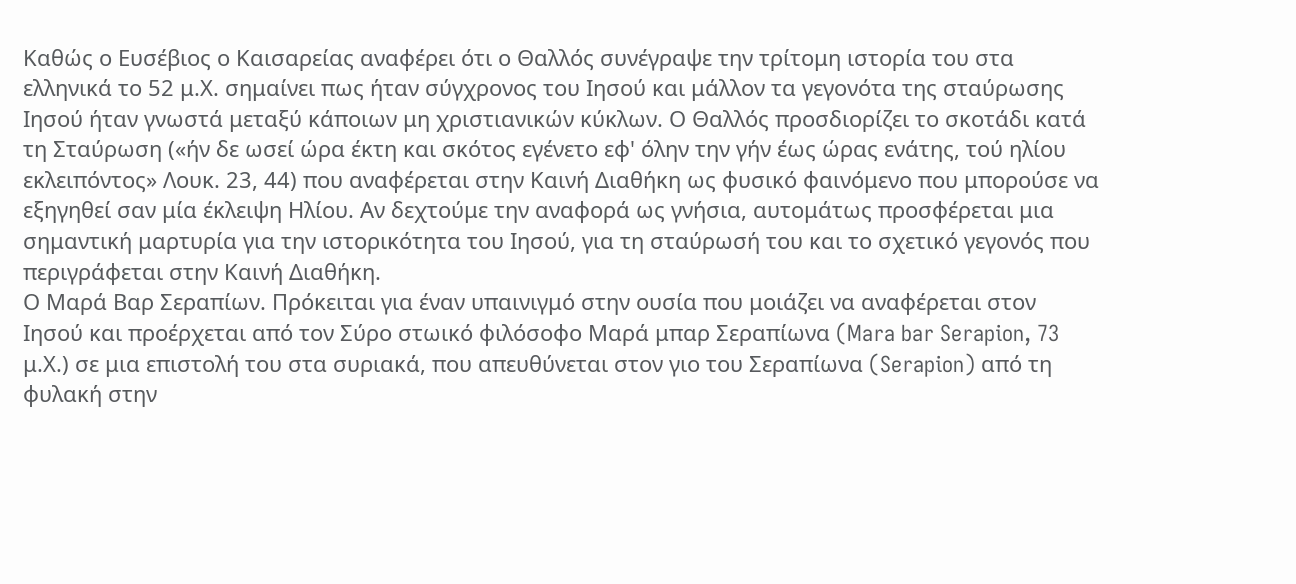Καθώς ο Ευσέβιος ο Καισαρείας αναφέρει ότι ο Θαλλός συνέγραψε την τρίτομη ιστορία του στα ελληνικά το 52 μ.Χ. σημαίνει πως ήταν σύγχρονος του Ιησού και μάλλον τα γεγονότα της σταύρωσης Ιησού ήταν γνωστά μεταξύ κάποιων μη χριστιανικών κύκλων. Ο Θαλλός προσδιορίζει το σκοτάδι κατά τη Σταύρωση («ήν δε ωσεί ώρα έκτη και σκότος εγένετο εφ' όλην την γήν έως ώρας ενάτης, τού ηλίου εκλειπόντος» Λουκ. 23, 44) που αναφέρεται στην Καινή Διαθήκη ως φυσικό φαινόμενο που μπορούσε να εξηγηθεί σαν μία έκλειψη Ηλίου. Αν δεχτούμε την αναφορά ως γνήσια, αυτομάτως προσφέρεται μια σημαντική μαρτυρία για την ιστορικότητα του Ιησού, για τη σταύρωσή του και το σχετικό γεγονός που περιγράφεται στην Καινή Διαθήκη.
Ο Μαρά Βαρ Σεραπίων. Πρόκειται για έναν υπαινιγμό στην ουσία που μοιάζει να αναφέρεται στον Ιησού και προέρχεται από τον Σύρο στωικό φιλόσοφο Μαρά μπαρ Σεραπίωνα (Mara bar Serapion, 73 μ.Χ.) σε μια επιστολή του στα συριακά, που απευθύνεται στον γιο του Σεραπίωνα (Serapion) από τη φυλακή στην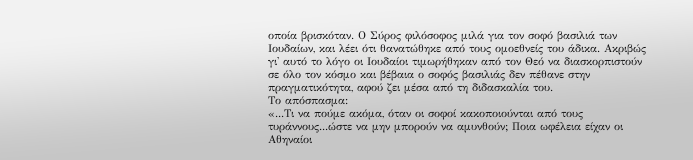οποία βρισκόταν. Ο Σύρος φιλόσοφος μιλά για τον σοφό βασιλιά των Ιουδαίων, και λέει ότι θανατώθηκε από τους ομοεθνείς του άδικα. Ακριβώς γι' αυτό το λόγο οι Ιουδαίοι τιμωρήθηκαν από τον Θεό να διασκορπιστούν σε όλο τον κόσμο και βέβαια ο σοφός βασιλιάς δεν πέθανε στην πραγματικότητα, αφού ζει μέσα από τη διδασκαλία του.
Το απόσπασμα:
«...Τι να πούμε ακόμα, όταν οι σοφοί κακοποιούνται από τους τυράννους...ώστε να μην μπορούν να αμυνθούν; Ποια ωφέλεια είχαν οι Αθηναίοι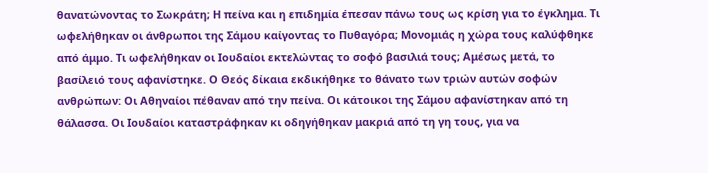θανατώνοντας το Σωκράτη; Η πείνα και η επιδημία έπεσαν πάνω τους ως κρίση για το έγκλημα. Τι ωφελήθηκαν οι άνθρωποι της Σάμου καίγοντας το Πυθαγόρα; Μονομιάς η χώρα τους καλύφθηκε από άμμο. Τι ωφελήθηκαν οι Ιουδαίοι εκτελώντας το σοφό βασιλιά τους; Αμέσως μετά, το βασίλειό τους αφανίστηκε. Ο Θεός δίκαια εκδικήθηκε το θάνατο των τριών αυτών σοφών ανθρώπων: Οι Αθηναίοι πέθαναν από την πείνα. Οι κάτοικοι της Σάμου αφανίστηκαν από τη θάλασσα. Οι Ιουδαίοι καταστράφηκαν κι οδηγήθηκαν μακριά από τη γη τους, για να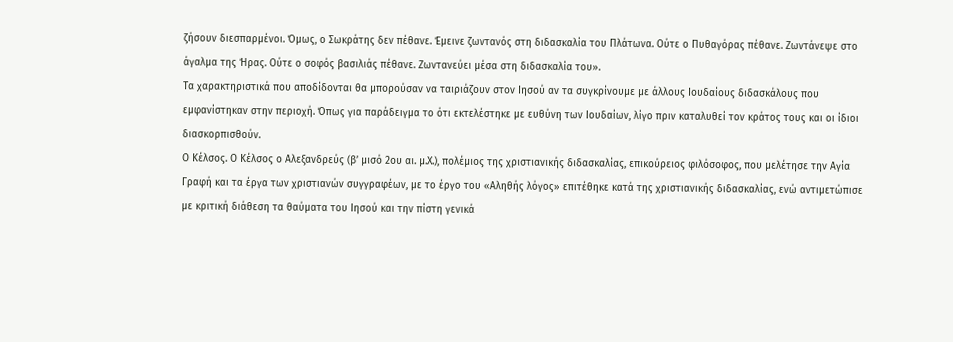ζήσουν διεσπαρμένοι. Όμως, ο Σωκράτης δεν πέθανε. Έμεινε ζωντανός στη διδασκαλία του Πλάτωνα. Ούτε ο Πυθαγόρας πέθανε. Ζωντάνεψε στο άγαλμα της Ήρας. Ούτε ο σοφός βασιλιάς πέθανε. Ζωντανεύει μέσα στη διδασκαλία του».
Τα χαρακτηριστικά που αποδίδονται θα μπορούσαν να ταιριάζουν στον Ιησού αν τα συγκρίνουμε με άλλους Ιουδαίους διδασκάλους που εμφανίστηκαν στην περιοχή. Όπως για παράδειγμα το ότι εκτελέστηκε με ευθύνη των Ιουδαίων, λίγο πριν καταλυθεί τον κράτος τους και οι ίδιοι διασκορπισθούν.
Ο Κέλσος. Ο Κέλσος ο Αλεξανδρεύς (β’ μισό 2ου αι. μ.Χ.), πολέμιος της χριστιανικής διδασκαλίας, επικούρειος φιλόσοφος, που μελέτησε την Αγία Γραφή και τα έργα των χριστιανών συγγραφέων, με το έργο του «Αληθής λόγος» επιτέθηκε κατά της χριστιανικής διδασκαλίας, ενώ αντιμετώπισε με κριτική διάθεση τα θαύματα του Ιησού και την πίστη γενικά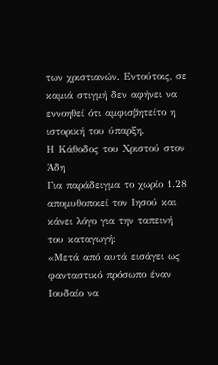των χριστιανών. Εντούτοις, σε καμιά στιγμή δεν αφήνει να εννοηθεί ότι αμφισβητείτο η ιστορική του ύπαρξη.
Η Κάθοδος του Χριστού στον Άδη
Για παράδειγμα το χωρίο 1.28 απομυθοποιεί τον Ιησού και κάνει λόγο για την ταπεινή του καταγωγή:
«Μετά από αυτά εισάγει ως φανταστικό πρόσωπο έναν Ιουδαίο να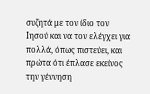συζητά με τον ίδιο τον Ιησού και να τον ελέγχει για πολλά, όπως πιστεύει, και πρώτα ότι έπλασε εκείνος την γέννηση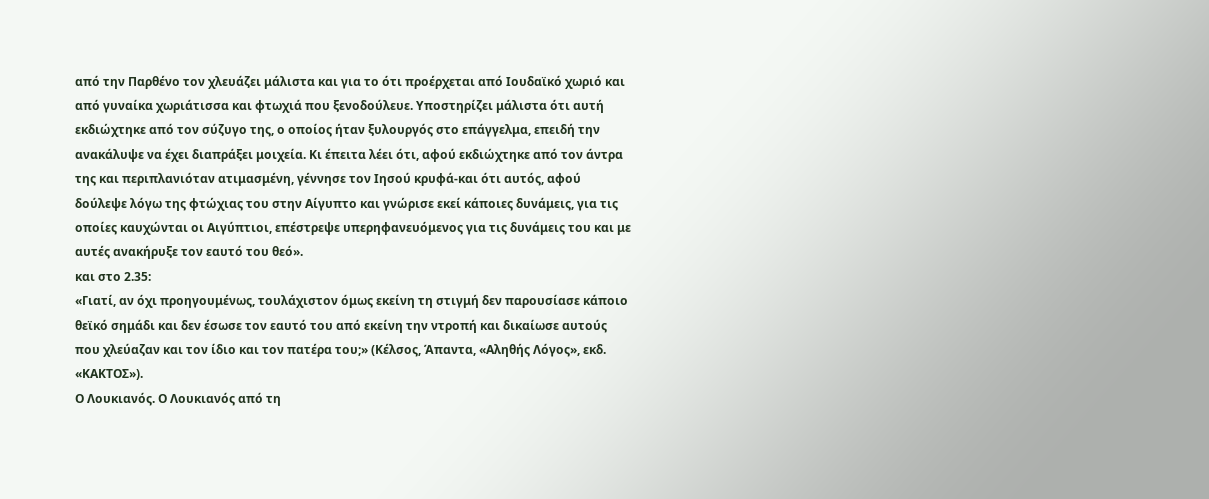από την Παρθένο τον χλευάζει μάλιστα και για το ότι προέρχεται από Ιουδαϊκό χωριό και από γυναίκα χωριάτισσα και φτωχιά που ξενοδούλευε. Υποστηρίζει μάλιστα ότι αυτή εκδιώχτηκε από τον σύζυγο της, ο οποίος ήταν ξυλουργός στο επάγγελμα, επειδή την ανακάλυψε να έχει διαπράξει μοιχεία. Κι έπειτα λέει ότι, αφού εκδιώχτηκε από τον άντρα της και περιπλανιόταν ατιμασμένη, γέννησε τον Ιησού κρυφά-και ότι αυτός, αφού δούλεψε λόγω της φτώχιας του στην Αίγυπτο και γνώρισε εκεί κάποιες δυνάμεις, για τις οποίες καυχώνται οι Αιγύπτιοι, επέστρεψε υπερηφανευόμενος για τις δυνάμεις του και με αυτές ανακήρυξε τον εαυτό του θεό».
και στο 2.35:
«Γιατί, αν όχι προηγουμένως, τουλάχιστον όμως εκείνη τη στιγμή δεν παρουσίασε κάποιο θεϊκό σημάδι και δεν έσωσε τον εαυτό του από εκείνη την ντροπή και δικαίωσε αυτούς που χλεύαζαν και τον ίδιο και τον πατέρα του;» (Κέλσος, Άπαντα, «Αληθής Λόγος», εκδ. «ΚΑΚΤΟΣ»).
Ο Λουκιανός. Ο Λουκιανός από τη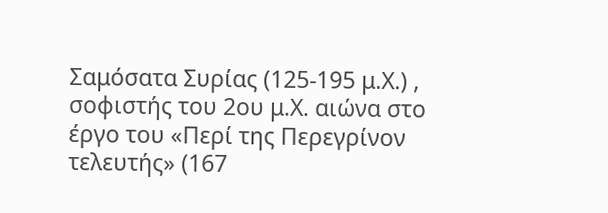Σαμόσατα Συρίας (125-195 μ.Χ.) , σοφιστής του 2ου μ.Χ. αιώνα στο έργο του «Περί της Περεγρίνον τελευτής» (167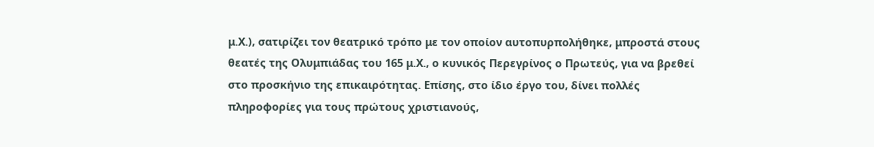μ.Χ.), σατιρίζει τον θεατρικό τρόπο με τον οποίον αυτοπυρπολήθηκε, μπροστά στους θεατές της Ολυμπιάδας του 165 μ.Χ., ο κυνικός Περεγρίνος ο Πρωτεύς, για να βρεθεί στο προσκήνιο της επικαιρότητας. Επίσης, στο ίδιο έργο του, δίνει πολλές πληροφορίες για τους πρώτους χριστιανούς,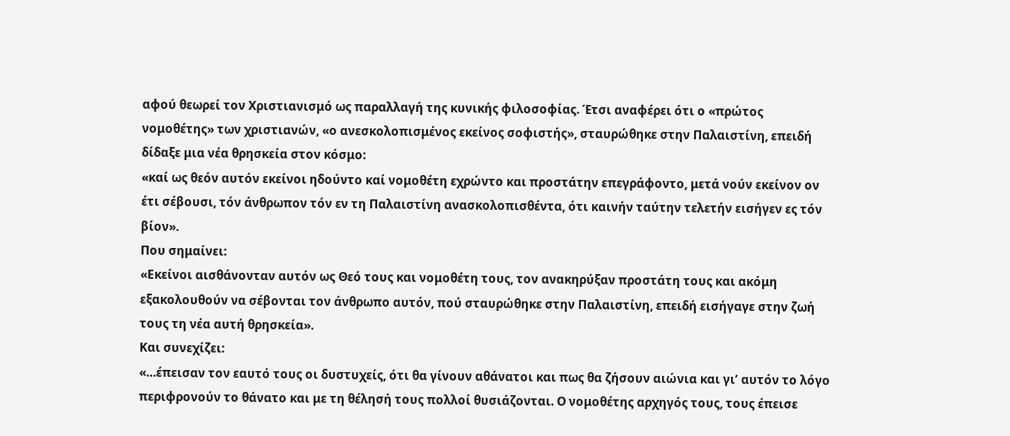αφού θεωρεί τον Χριστιανισμό ως παραλλαγή της κυνικής φιλοσοφίας. Έτσι αναφέρει ότι ο «πρώτος νομοθέτης» των χριστιανών, «ο ανεσκολοπισμένος εκείνος σοφιστής», σταυρώθηκε στην Παλαιστίνη, επειδή δίδαξε μια νέα θρησκεία στον κόσμο:
«καί ως θεόν αυτόν εκείνοι ηδούντο καί νομοθέτη εχρώντο και προστάτην επεγράφοντο, μετά νούν εκείνον ον έτι σέβουσι, τόν άνθρωπον τόν εν τη Παλαιστίνη ανασκολοπισθέντα, ότι καινήν ταύτην τελετήν εισήγεν ες τόν βίον».
Που σημαίνει:
«Εκείνοι αισθάνονταν αυτόν ως Θεό τους και νομοθέτη τους, τον ανακηρύξαν προστάτη τους και ακόμη εξακολουθούν να σέβονται τον άνθρωπο αυτόν, πού σταυρώθηκε στην Παλαιστίνη, επειδή εισήγαγε στην ζωή τους τη νέα αυτή θρησκεία».
Και συνεχίζει:
«…έπεισαν τον εαυτό τους οι δυστυχείς, ότι θα γίνουν αθάνατοι και πως θα ζήσουν αιώνια και γι’ αυτόν το λόγο περιφρονούν το θάνατο και με τη θέλησή τους πολλοί θυσιάζονται. Ο νομοθέτης αρχηγός τους, τους έπεισε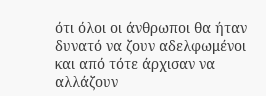ότι όλοι οι άνθρωποι θα ήταν δυνατό να ζουν αδελφωμένοι και από τότε άρχισαν να αλλάζουν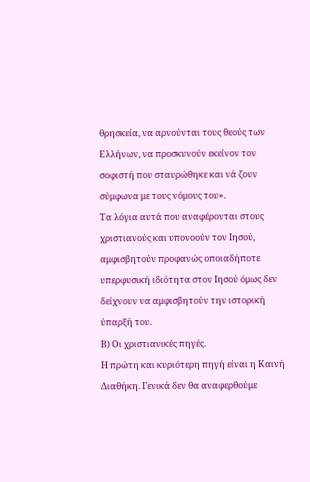θρησκεία, να αρνούνται τους θεούς των Ελλήνων, να προσκυνούν εκείνον τον σοφιστή που σταυρώθηκε και νά ζουν σύμφωνα με τους νόμους του».
Τα λόγια αυτά που αναφέρονται στους χριστιανούς και υπονοούν τον Ιησού, αμφισβητούν προφανώς οποιαδήποτε υπερφυσική ιδιότητα στον Ιησού όμως δεν δείχνουν να αμφισβητούν την ιστορική ύπαρξή του.
Β) Οι χριστιανικές πηγές.
Η πρώτη και κυριότερη πηγή είναι η Καινή Διαθήκη. Γενικά δεν θα αναφερθούμε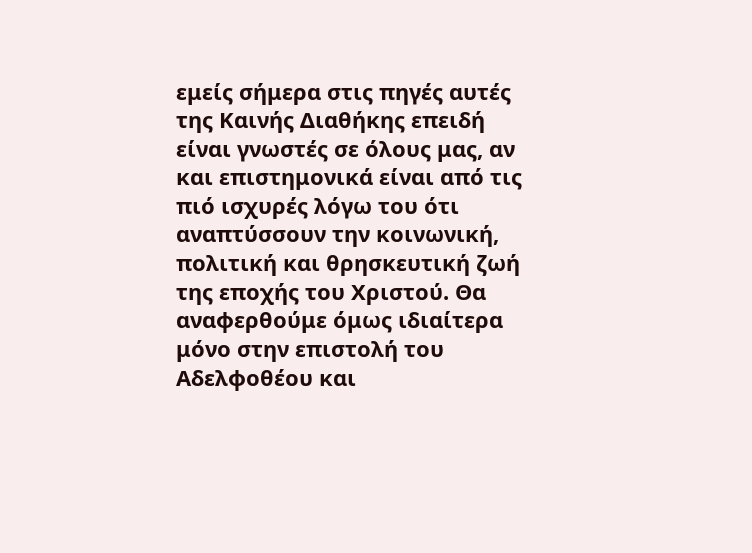εμείς σήμερα στις πηγές αυτές της Καινής Διαθήκης επειδή είναι γνωστές σε όλους μας, αν και επιστημονικά είναι από τις πιό ισχυρές λόγω του ότι αναπτύσσουν την κοινωνική, πολιτική και θρησκευτική ζωή της εποχής του Χριστού. Θα αναφερθούμε όμως ιδιαίτερα μόνο στην επιστολή του Αδελφοθέου και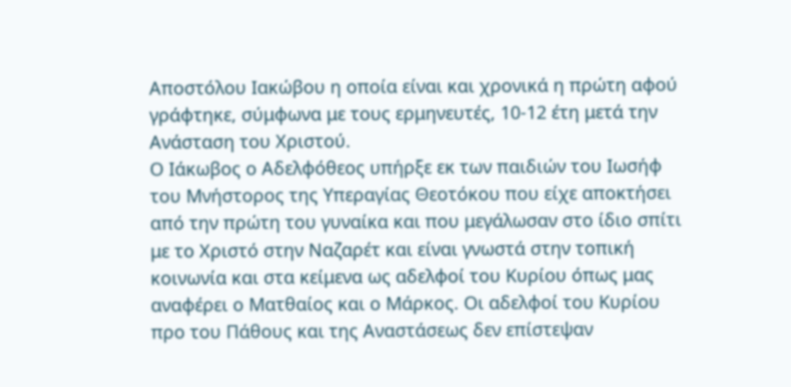Αποστόλου Ιακώβου η οποία είναι και χρονικά η πρώτη αφού γράφτηκε, σύμφωνα με τους ερμηνευτές, 10-12 έτη μετά την Ανάσταση του Χριστού.
Ο Ιάκωβος ο Αδελφόθεος υπήρξε εκ των παιδιών του Ιωσήφ του Μνήστορος της Υπεραγίας Θεοτόκου που είχε αποκτήσει από την πρώτη του γυναίκα και που μεγάλωσαν στο ίδιο σπίτι με το Χριστό στην Ναζαρέτ και είναι γνωστά στην τοπική κοινωνία και στα κείμενα ως αδελφοί του Κυρίου όπως μας αναφέρει ο Ματθαίος και ο Μάρκος. Οι αδελφοί του Κυρίου προ του Πάθους και της Αναστάσεως δεν επίστεψαν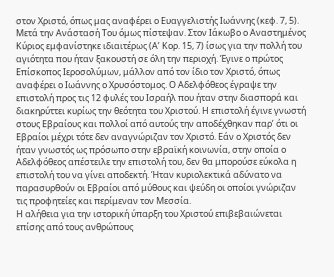στον Χριστό, όπως μας αναφέρει ο Ευαγγελιστής Ιωάννης (κεφ. 7, 5). Μετά την Ανάστασή Του όμως πίστεψαν. Στον Ιάκωβο ο Αναστημένος Κύριος εμφανίστηκε ιδιαιτέρως (Α’ Κορ. 15, 7) ίσως για την πολλή του αγιότητα που ήταν ξακουστή σε όλη την περιοχή. Έγινε ο πρώτος Επίσκοπος Ιεροσολύμων, μάλλον από τον ίδιο τον Χριστό, όπως αναφέρει ο Ιωάννης ο Χρυσόστομος. Ο Αδελφόθεος έγραψε την επιστολή προς τις 12 φυλές του Ισραήλ που ήταν στην διασπορά και διακηρύττει κυρίως την θεότητα του Χριστού. Η επιστολή έγινε γνωστή στους Εβραίους και πολλοί από αυτούς την αποδέχθηκαν παρ’ ότι οι Εβραίοι μέχρι τότε δεν αναγνώριζαν τον Χριστό. Εάν ο Χριστός δεν ήταν γνωστός ως πρόσωπο στην εβραϊκή κοινωνία, στην οποία ο Αδελφόθεος απέστειλε την επιστολή του, δεν θα μπορούσε εύκολα η επιστολή του να γίνει αποδεκτή. Ήταν κυριολεκτικά αδύνατο να παρασυρθούν οι Εβραίοι από μύθους και ψεύδη οι οποίοι γνώριζαν τις προφητείες και περίμεναν τον Μεσσία.
Η αλήθεια για την ιστορική ύπαρξη του Χριστού επιβεβαιώνεται επίσης από τους ανθρώπους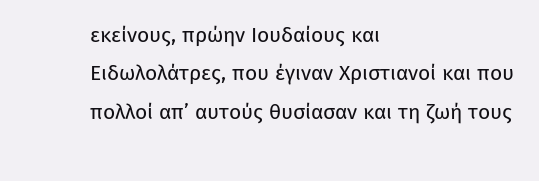εκείνους, πρώην Ιουδαίους και Ειδωλολάτρες, που έγιναν Χριστιανοί και που πολλοί απ’ αυτούς θυσίασαν και τη ζωή τους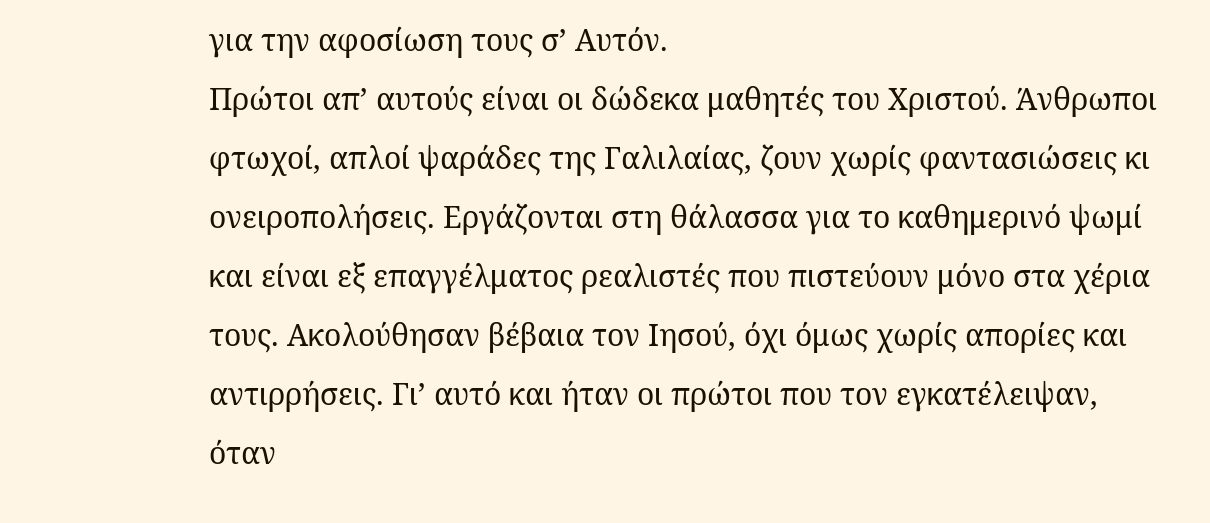για την αφοσίωση τους σ’ Αυτόν.
Πρώτοι απ’ αυτούς είναι οι δώδεκα μαθητές του Χριστού. Άνθρωποι φτωχοί, απλοί ψαράδες της Γαλιλαίας, ζουν χωρίς φαντασιώσεις κι ονειροπολήσεις. Εργάζονται στη θάλασσα για το καθημερινό ψωμί και είναι εξ επαγγέλματος ρεαλιστές που πιστεύουν μόνο στα χέρια τους. Ακολούθησαν βέβαια τον Ιησού, όχι όμως χωρίς απορίες και αντιρρήσεις. Γι’ αυτό και ήταν οι πρώτοι που τον εγκατέλειψαν, όταν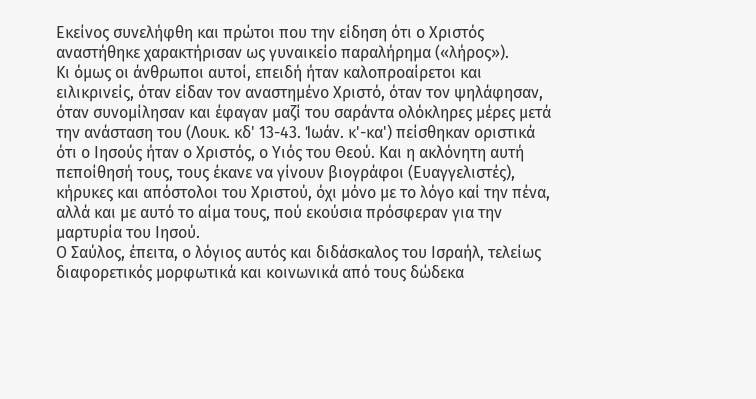Εκείνος συνελήφθη και πρώτοι που την είδηση ότι ο Χριστός αναστήθηκε χαρακτήρισαν ως γυναικείο παραλήρημα («λήρος»).
Κι όμως οι άνθρωποι αυτοί, επειδή ήταν καλοπροαίρετοι και ειλικρινείς, όταν είδαν τον αναστημένο Χριστό, όταν τον ψηλάφησαν, όταν συνομίλησαν και έφαγαν μαζί του σαράντα ολόκληρες μέρες μετά την ανάσταση του (Λουκ. κδ' 13-43. Ίωάν. κ'-κα') πείσθηκαν οριστικά ότι ο Ιησούς ήταν ο Χριστός, ο Υιός του Θεού. Και η ακλόνητη αυτή πεποίθησή τους, τους έκανε να γίνουν βιογράφοι (Ευαγγελιστές), κήρυκες και απόστολοι του Χριστού, όχι μόνο με το λόγο καί την πένα, αλλά και με αυτό το αίμα τους, πού εκούσια πρόσφεραν για την μαρτυρία του Ιησού.
Ο Σαύλος, έπειτα, ο λόγιος αυτός και διδάσκαλος του Ισραήλ, τελείως διαφορετικός μορφωτικά και κοινωνικά από τους δώδεκα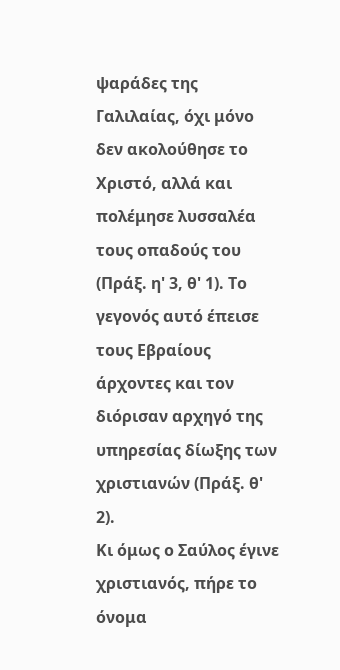ψαράδες της Γαλιλαίας, όχι μόνο δεν ακολούθησε το Χριστό, αλλά και πολέμησε λυσσαλέα τους οπαδούς του (Πράξ. η' 3, θ' 1). Το γεγονός αυτό έπεισε τους Εβραίους άρχοντες και τον διόρισαν αρχηγό της υπηρεσίας δίωξης των χριστιανών (Πράξ. θ' 2).
Κι όμως ο Σαύλος έγινε χριστιανός, πήρε το όνομα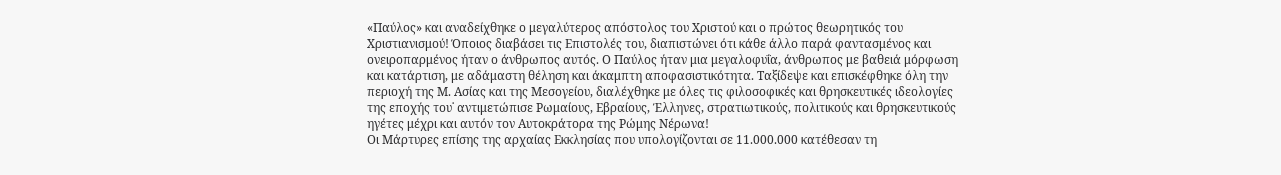«Παύλος» και αναδείχθηκε ο μεγαλύτερος απόστολος του Χριστού και ο πρώτος θεωρητικός του Χριστιανισμού! Όποιος διαβάσει τις Επιστολές του, διαπιστώνει ότι κάθε άλλο παρά φαντασμένος και ονειροπαρμένος ήταν ο άνθρωπος αυτός. Ο Παύλος ήταν μια μεγαλοφυΐα, άνθρωπος με βαθειά μόρφωση και κατάρτιση, με αδάμαστη θέληση και άκαμπτη αποφασιστικότητα. Ταξίδεψε και επισκέφθηκε όλη την περιοχή της Μ. Ασίας και της Μεσογείου, διαλέχθηκε με όλες τις φιλοσοφικές και θρησκευτικές ιδεολογίες της εποχής του˙ αντιμετώπισε Ρωμαίους, Εβραίους, Έλληνες, στρατιωτικούς, πολιτικούς και θρησκευτικούς ηγέτες μέχρι και αυτόν τον Αυτοκράτορα της Ρώμης Νέρωνα!
Οι Μάρτυρες επίσης της αρχαίας Εκκλησίας που υπολογίζονται σε 11.000.000 κατέθεσαν τη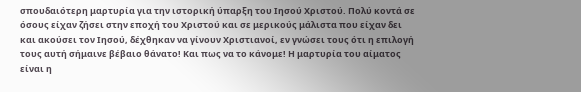σπουδαιότερη μαρτυρία για την ιστορική ύπαρξη του Ιησού Χριστού. Πολύ κοντά σε όσους είχαν ζήσει στην εποχή του Χριστού και σε μερικούς μάλιστα που είχαν δει και ακούσει τον Ιησού, δέχθηκαν να γίνουν Χριστιανοί, εν γνώσει τους ότι η επιλογή τους αυτή σήμαινε βέβαιο θάνατο! Και πως να το κάνομε! Η μαρτυρία του αίματος είναι η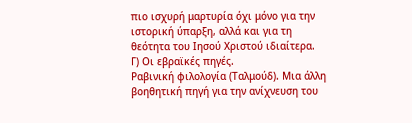πιο ισχυρή μαρτυρία όχι μόνο για την ιστορική ύπαρξη, αλλά και για τη θεότητα του Ιησού Χριστού ιδιαίτερα.
Γ) Οι εβραϊκές πηγές.
Ραβινική φιλολογία (Ταλμούδ). Μια άλλη βοηθητική πηγή για την ανίχνευση του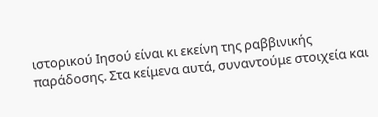ιστορικού Ιησού είναι κι εκείνη της ραββινικής παράδοσης. Στα κείμενα αυτά, συναντούμε στοιχεία και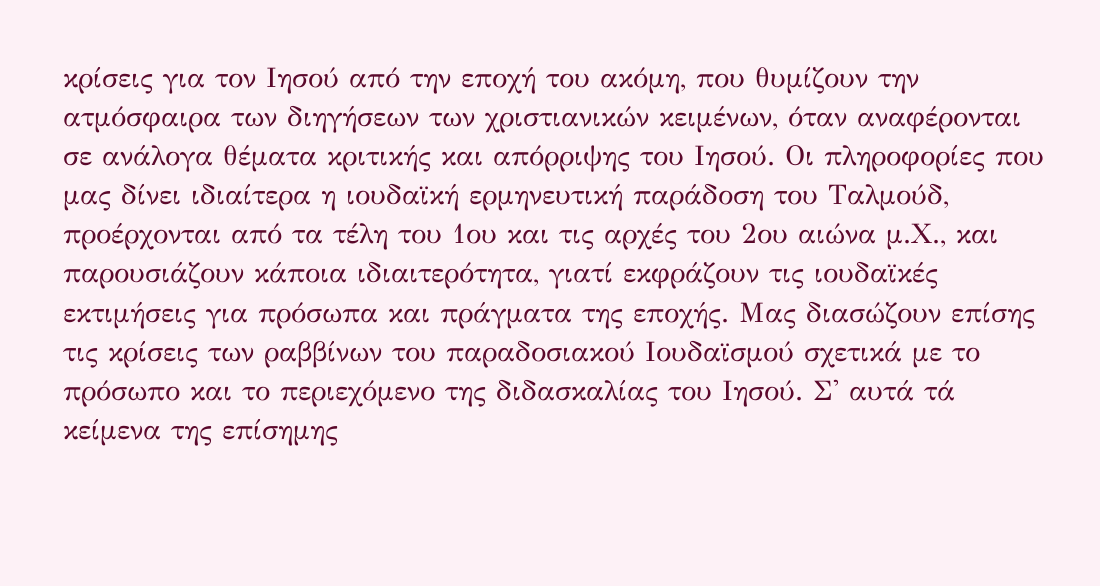κρίσεις για τον Ιησού από την εποχή του ακόμη, που θυμίζουν την ατμόσφαιρα των διηγήσεων των χριστιανικών κειμένων, όταν αναφέρονται σε ανάλογα θέματα κριτικής και απόρριψης του Ιησού. Οι πληροφορίες που μας δίνει ιδιαίτερα η ιουδαϊκή ερμηνευτική παράδοση του Ταλμούδ, προέρχονται από τα τέλη του 1ου και τις αρχές του 2ου αιώνα μ.Χ., και παρουσιάζουν κάποια ιδιαιτερότητα, γιατί εκφράζουν τις ιουδαϊκές εκτιμήσεις για πρόσωπα και πράγματα της εποχής. Μας διασώζουν επίσης τις κρίσεις των ραββίνων του παραδοσιακού Ιουδαϊσμού σχετικά με το πρόσωπο και το περιεχόμενο της διδασκαλίας του Ιησού. Σ' αυτά τά κείμενα της επίσημης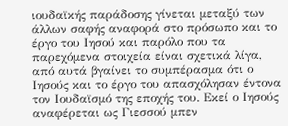ιουδαϊκής παράδοσης γίνεται μεταξύ των άλλων σαφής αναφορά στο πρόσωπο και το έργο του Ιησού και παρόλο που τα παρεχόμενα στοιχεία είναι σχετικά λίγα, από αυτά βγαίνει το συμπέρασμα ότι ο Ιησούς και το έργο του απασχόλησαν έντονα τον Ιουδαϊσμό της εποχής του. Εκεί ο Ιησούς αναφέρεται ως Γιεσσού μπεν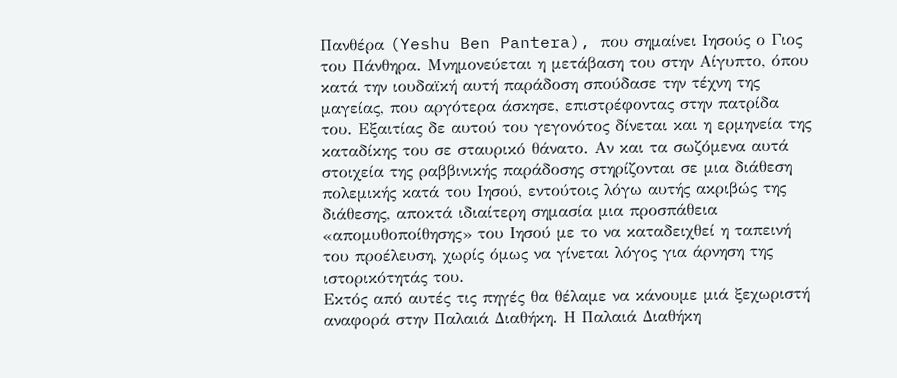Πανθέρα (Yeshu Ben Pantera), που σημαίνει Ιησούς ο Γιος του Πάνθηρα. Μνημονεύεται η μετάβαση του στην Αίγυπτο, όπου κατά την ιουδαϊκή αυτή παράδοση σπούδασε την τέχνη της μαγείας, που αργότερα άσκησε, επιστρέφοντας στην πατρίδα του. Εξαιτίας δε αυτού του γεγονότος δίνεται και η ερμηνεία της καταδίκης του σε σταυρικό θάνατο. Αν και τα σωζόμενα αυτά στοιχεία της ραββινικής παράδοσης στηρίζονται σε μια διάθεση πολεμικής κατά του Ιησού, εντούτοις λόγω αυτής ακριβώς της διάθεσης, αποκτά ιδιαίτερη σημασία μια προσπάθεια «απομυθοποίθησης» του Ιησού με το να καταδειχθεί η ταπεινή του προέλευση, χωρίς όμως να γίνεται λόγος για άρνηση της ιστορικότητάς του.
Εκτός από αυτές τις πηγές θα θέλαμε να κάνουμε μιά ξεχωριστή αναφορά στην Παλαιά Διαθήκη. Η Παλαιά Διαθήκη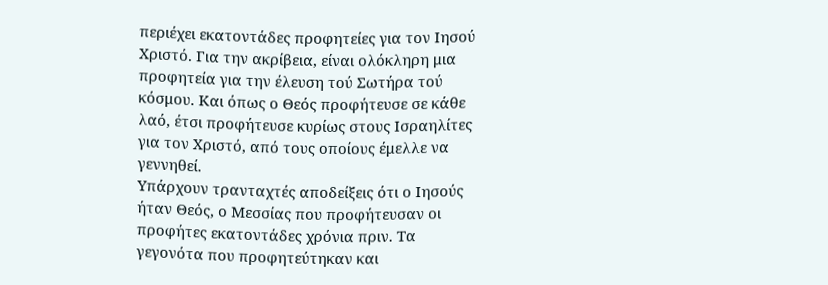περιέχει εκατοντάδες προφητείες για τον Ιησού Χριστό. Για την ακρίβεια, είναι ολόκληρη μια προφητεία για την έλευση τού Σωτήρα τού κόσμου. Και όπως ο Θεός προφήτευσε σε κάθε λαό, έτσι προφήτευσε κυρίως στους Ισραηλίτες για τον Χριστό, από τους οποίους έμελλε να γεννηθεί.
Υπάρχουν τρανταχτές αποδείξεις ότι ο Ιησούς ήταν Θεός, ο Μεσσίας που προφήτευσαν οι προφήτες εκατοντάδες χρόνια πριν. Τα γεγονότα που προφητεύτηκαν και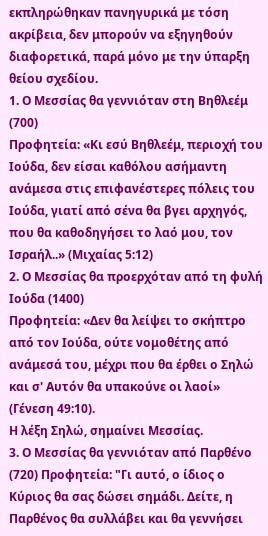εκπληρώθηκαν πανηγυρικά με τόση ακρίβεια, δεν μπορούν να εξηγηθούν διαφορετικά, παρά μόνο με την ύπαρξη θείου σχεδίου.
1. Ο Μεσσίας θα γεννιόταν στη Βηθλεέμ (700)
Προφητεία: «Κι εσύ Βηθλεέμ, περιοχή του Ιούδα, δεν είσαι καθόλου ασήμαντη ανάμεσα στις επιφανέστερες πόλεις του Ιούδα, γιατί από σένα θα βγει αρχηγός, που θα καθοδηγήσει το λαό μου, τον Ισραήλ..» (Μιχαίας 5:12)
2. Ο Μεσσίας θα προερχόταν από τη φυλή Ιούδα (1400)
Προφητεία: «Δεν θα λείψει το σκήπτρο από τον Ιούδα, ούτε νομοθέτης από ανάμεσά του, μέχρι που θα έρθει ο Σηλώ και σ' Αυτόν θα υπακούνε οι λαοί» (Γένεση 49:10).
Η λέξη Σηλώ, σημαίνει Μεσσίας.
3. Ο Μεσσίας θα γεννιόταν από Παρθένο (720) Προφητεία: "Γι αυτό, ο ίδιος ο Κύριος θα σας δώσει σημάδι. Δείτε, η Παρθένος θα συλλάβει και θα γεννήσει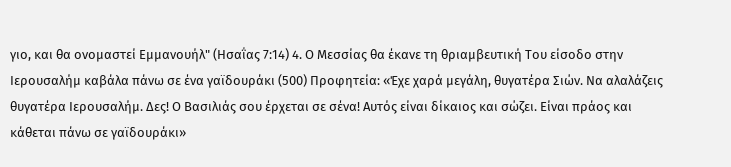γιο, και θα ονομαστεί Εμμανουήλ" (Ησαΐας 7:14) 4. Ο Μεσσίας θα έκανε τη θριαμβευτική Του είσοδο στην Ιερουσαλήμ καβάλα πάνω σε ένα γαϊδουράκι (500) Προφητεία: «Έχε χαρά μεγάλη, θυγατέρα Σιών. Να αλαλάζεις θυγατέρα Ιερουσαλήμ. Δες! Ο Βασιλιάς σου έρχεται σε σένα! Αυτός είναι δίκαιος και σώζει. Είναι πράος και κάθεται πάνω σε γαϊδουράκι»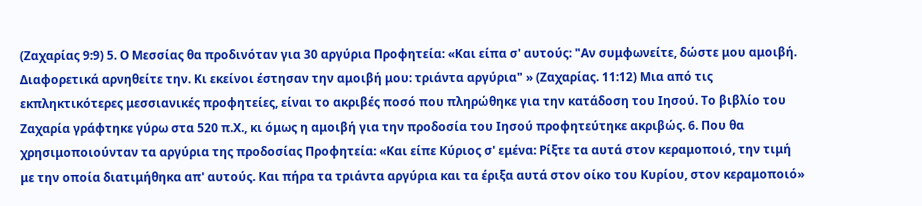(Ζαχαρίας 9:9) 5. Ο Μεσσίας θα προδινόταν για 30 αργύρια Προφητεία: «Και είπα σ' αυτούς: "Αν συμφωνείτε, δώστε μου αμοιβή. Διαφορετικά αρνηθείτε την. Κι εκείνοι έστησαν την αμοιβή μου: τριάντα αργύρια" » (Ζαχαρίας. 11:12) Μια από τις εκπληκτικότερες μεσσιανικές προφητείες, είναι το ακριβές ποσό που πληρώθηκε για την κατάδοση του Ιησού. Το βιβλίο του Ζαχαρία γράφτηκε γύρω στα 520 π.Χ., κι όμως η αμοιβή για την προδοσία του Ιησού προφητεύτηκε ακριβώς. 6. Που θα χρησιμοποιούνταν τα αργύρια της προδοσίας Προφητεία: «Και είπε Κύριος σ' εμένα: Ρίξτε τα αυτά στον κεραμοποιό, την τιμή με την οποία διατιμήθηκα απ' αυτούς. Και πήρα τα τριάντα αργύρια και τα έριξα αυτά στον οίκο του Κυρίου, στον κεραμοποιό»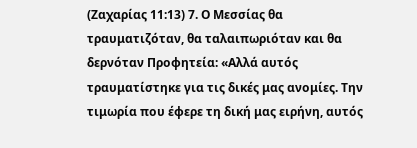(Ζαχαρίας 11:13) 7. Ο Μεσσίας θα τραυματιζόταν, θα ταλαιπωριόταν και θα δερνόταν Προφητεία: «Αλλά αυτός τραυματίστηκε για τις δικές μας ανομίες. Την τιμωρία που έφερε τη δική μας ειρήνη, αυτός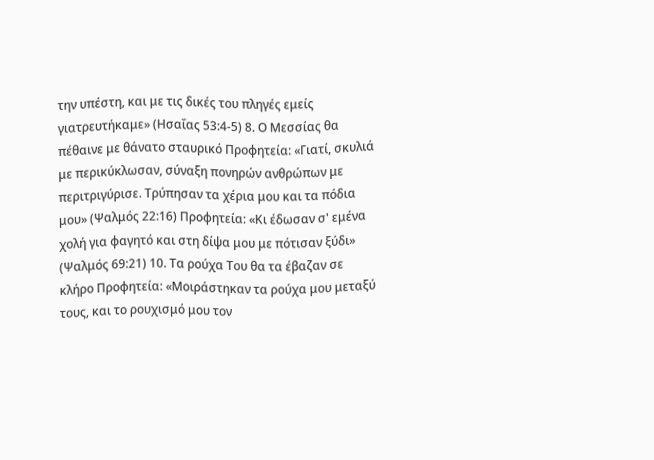την υπέστη, και με τις δικές του πληγές εμείς γιατρευτήκαμε» (Ησαΐας 53:4-5) 8. Ο Μεσσίας θα πέθαινε με θάνατο σταυρικό Προφητεία: «Γιατί, σκυλιά με περικύκλωσαν, σύναξη πονηρών ανθρώπων με περιτριγύρισε. Τρύπησαν τα χέρια μου και τα πόδια μου» (Ψαλμός 22:16) Προφητεία: «Κι έδωσαν σ' εμένα χολή για φαγητό και στη δίψα μου με πότισαν ξύδι» (Ψαλμός 69:21) 10. Τα ρούχα Του θα τα έβαζαν σε κλήρο Προφητεία: «Μοιράστηκαν τα ρούχα μου μεταξύ τους, και το ρουχισμό μου τον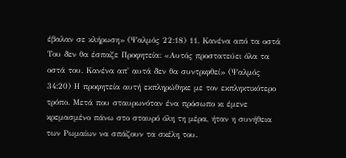έβαλαν σε κλήρωση» (Ψαλμός 22:18) 11. Κανένα από τα οστά Του δεν θα έσπαζε Προφητεία: «Αυτός προστατεύει όλα τα οστά του. Κανένα απ' αυτά δεν θα συντριφθεί» (Ψαλμός 34:20) Η προφητεία αυτή εκπληρώθηκε με τον εκπληκτικότερο τρόπο. Μετά που σταυρωνόταν ένα πρόσωπο κι έμενε κρεμασμένο πάνω στο σταυρό όλη τη μέρα, ήταν η συνήθεια των Ρωμαίων να σπάζουν τα σκέλη του.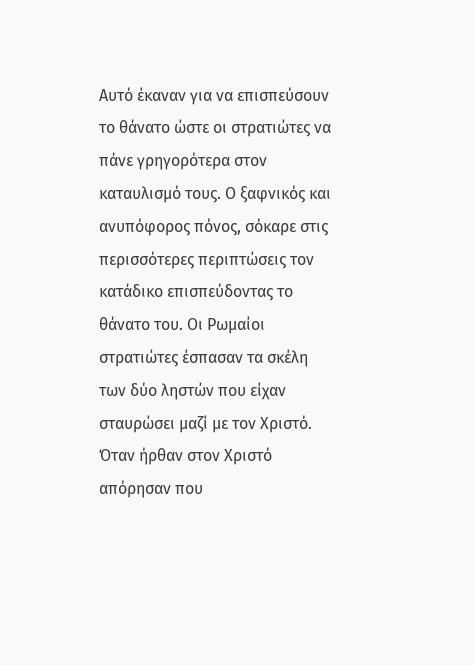Αυτό έκαναν για να επισπεύσουν το θάνατο ώστε οι στρατιώτες να πάνε γρηγορότερα στον καταυλισμό τους. Ο ξαφνικός και ανυπόφορος πόνος, σόκαρε στις περισσότερες περιπτώσεις τον κατάδικο επισπεύδοντας το θάνατο του. Οι Ρωμαίοι στρατιώτες έσπασαν τα σκέλη των δύο ληστών που είχαν σταυρώσει μαζί με τον Χριστό. Όταν ήρθαν στον Χριστό απόρησαν που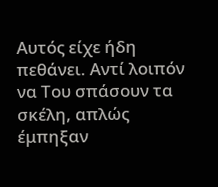Αυτός είχε ήδη πεθάνει. Αντί λοιπόν να Του σπάσουν τα σκέλη, απλώς έμπηξαν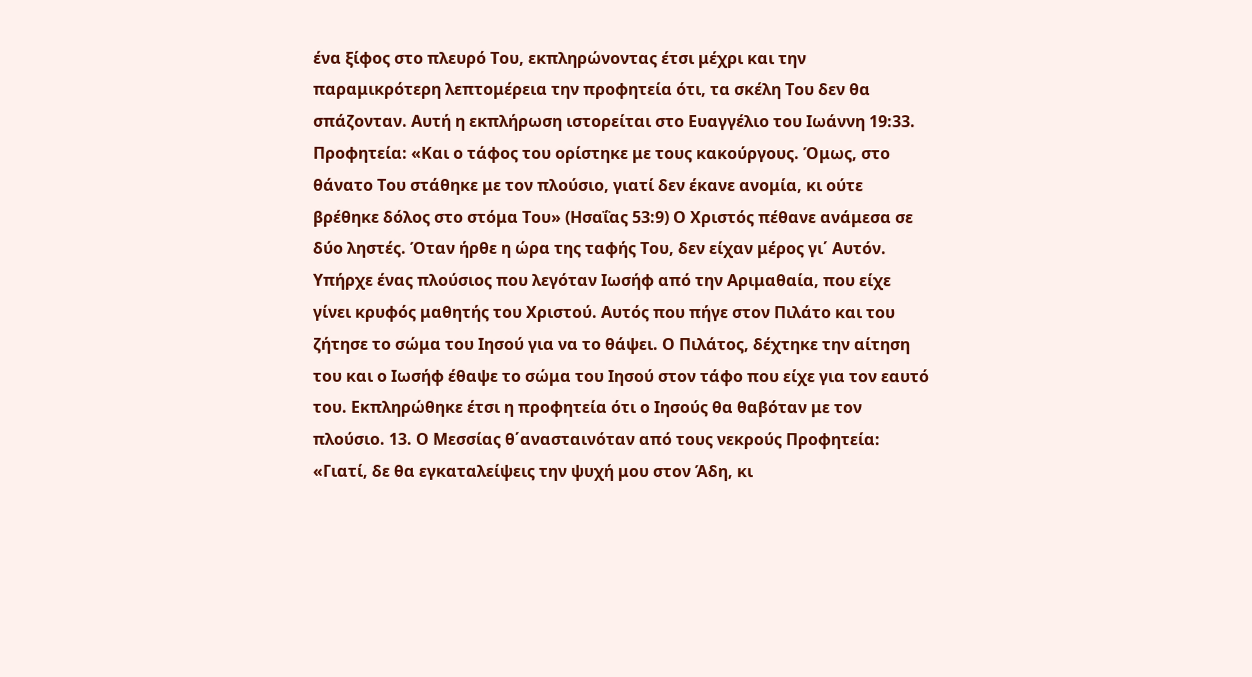ένα ξίφος στο πλευρό Του, εκπληρώνοντας έτσι μέχρι και την παραμικρότερη λεπτομέρεια την προφητεία ότι, τα σκέλη Του δεν θα σπάζονταν. Αυτή η εκπλήρωση ιστορείται στο Ευαγγέλιο του Ιωάννη 19:33. Προφητεία: «Και ο τάφος του ορίστηκε με τους κακούργους. Όμως, στο θάνατο Του στάθηκε με τον πλούσιο, γιατί δεν έκανε ανομία, κι ούτε βρέθηκε δόλος στο στόμα Του» (Ησαΐας 53:9) Ο Χριστός πέθανε ανάμεσα σε δύο ληστές. Όταν ήρθε η ώρα της ταφής Του, δεν είχαν μέρος γι΄ Αυτόν. Υπήρχε ένας πλούσιος που λεγόταν Ιωσήφ από την Αριμαθαία, που είχε γίνει κρυφός μαθητής του Χριστού. Αυτός που πήγε στον Πιλάτο και του ζήτησε το σώμα του Ιησού για να το θάψει. Ο Πιλάτος, δέχτηκε την αίτηση του και ο Ιωσήφ έθαψε το σώμα του Ιησού στον τάφο που είχε για τον εαυτό του. Εκπληρώθηκε έτσι η προφητεία ότι ο Ιησούς θα θαβόταν με τον πλούσιο. 13. Ο Μεσσίας θ΄ανασταινόταν από τους νεκρούς Προφητεία: «Γιατί, δε θα εγκαταλείψεις την ψυχή μου στον Άδη, κι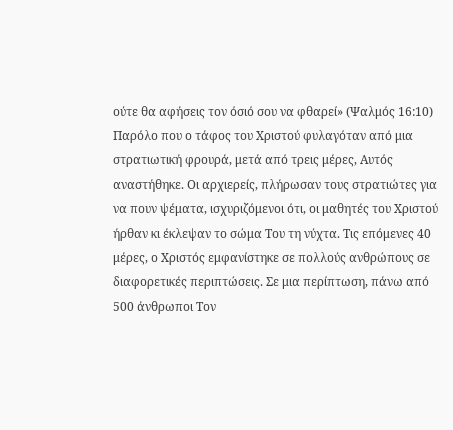ούτε θα αφήσεις τον όσιό σου να φθαρεί» (Ψαλμός 16:10) Παρόλο που ο τάφος του Χριστού φυλαγόταν από μια στρατιωτική φρουρά, μετά από τρεις μέρες, Αυτός αναστήθηκε. Οι αρχιερείς, πλήρωσαν τους στρατιώτες για να πουν ψέματα, ισχυριζόμενοι ότι, οι μαθητές του Χριστού ήρθαν κι έκλεψαν το σώμα Του τη νύχτα. Τις επόμενες 40 μέρες, ο Χριστός εμφανίστηκε σε πολλούς ανθρώπους σε διαφορετικές περιπτώσεις. Σε μια περίπτωση, πάνω από 500 άνθρωποι Τον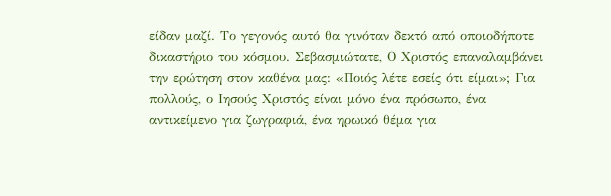είδαν μαζί. Το γεγονός αυτό θα γινόταν δεκτό από οποιοδήποτε δικαστήριο του κόσμου. Σεβασμιώτατε, Ο Χριστός επαναλαμβάνει την ερώτηση στον καθένα μας: «Ποιός λέτε εσείς ότι είμαι»; Για πολλούς, ο Ιησούς Χριστός είναι μόνο ένα πρόσωπο, ένα αντικείμενο για ζωγραφιά, ένα ηρωικό θέμα για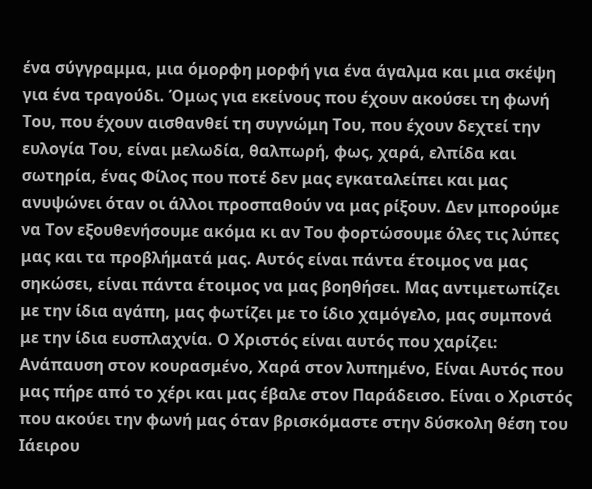ένα σύγγραμμα, μια όμορφη μορφή για ένα άγαλμα και μια σκέψη για ένα τραγούδι. Όμως για εκείνους που έχουν ακούσει τη φωνή Του, που έχουν αισθανθεί τη συγνώμη Του, που έχουν δεχτεί την ευλογία Του, είναι μελωδία, θαλπωρή, φως, χαρά, ελπίδα και σωτηρία, ένας Φίλος που ποτέ δεν μας εγκαταλείπει και μας ανυψώνει όταν οι άλλοι προσπαθούν να μας ρίξουν. Δεν μπορούμε να Τον εξουθενήσουμε ακόμα κι αν Του φορτώσουμε όλες τις λύπες μας και τα προβλήματά μας. Αυτός είναι πάντα έτοιμος να μας σηκώσει, είναι πάντα έτοιμος να μας βοηθήσει. Μας αντιμετωπίζει με την ίδια αγάπη, μας φωτίζει με το ίδιο χαμόγελο, μας συμπονά με την ίδια ευσπλαχνία. Ο Χριστός είναι αυτός που χαρίζει: Ανάπαυση στον κουρασμένο, Χαρά στον λυπημένο, Είναι Αυτός που μας πήρε από το χέρι και μας έβαλε στον Παράδεισο. Είναι ο Χριστός που ακούει την φωνή μας όταν βρισκόμαστε στην δύσκολη θέση του Ιάειρου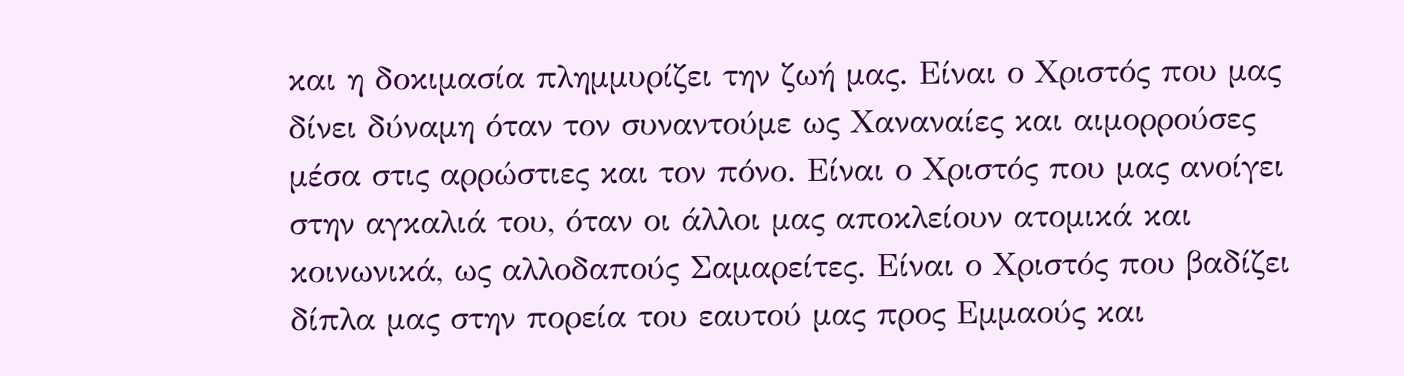και η δοκιμασία πλημμυρίζει την ζωή μας. Είναι ο Χριστός που μας δίνει δύναμη όταν τον συναντούμε ως Χαναναίες και αιμορρούσες μέσα στις αρρώστιες και τον πόνο. Είναι ο Χριστός που μας ανοίγει στην αγκαλιά του, όταν οι άλλοι μας αποκλείουν ατομικά και κοινωνικά, ως αλλοδαπούς Σαμαρείτες. Είναι ο Χριστός που βαδίζει δίπλα μας στην πορεία του εαυτού μας προς Εμμαούς και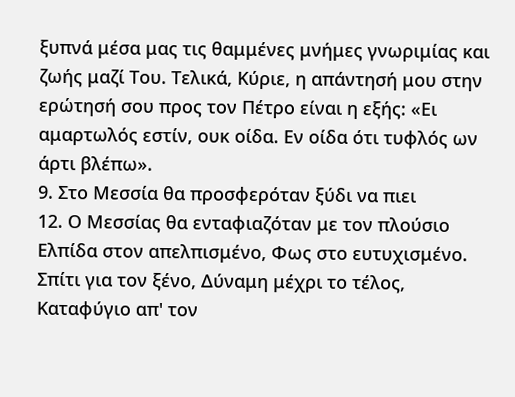ξυπνά μέσα μας τις θαμμένες μνήμες γνωριμίας και ζωής μαζί Του. Τελικά, Κύριε, η απάντησή μου στην ερώτησή σου προς τον Πέτρο είναι η εξής: «Ει αμαρτωλός εστίν, ουκ οίδα. Εν οίδα ότι τυφλός ων άρτι βλέπω».
9. Στο Μεσσία θα προσφερόταν ξύδι να πιει
12. Ο Μεσσίας θα ενταφιαζόταν με τον πλούσιο
Ελπίδα στον απελπισμένο, Φως στο ευτυχισμένο.
Σπίτι για τον ξένο, Δύναμη μέχρι το τέλος,
Καταφύγιο απ' τον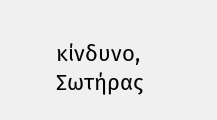κίνδυνο, Σωτήρας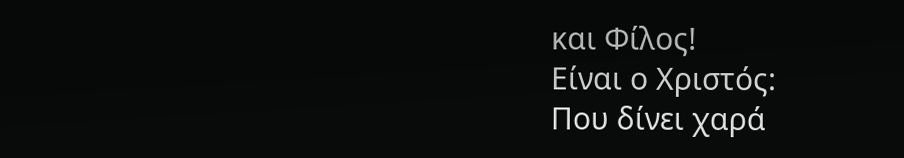και Φίλος!
Είναι ο Χριστός:
Που δίνει χαρά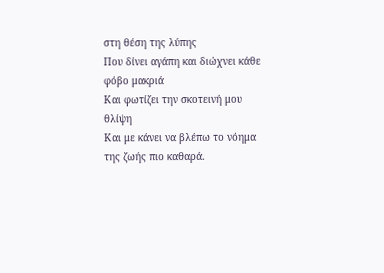στη θέση της λύπης
Που δίνει αγάπη και διώχνει κάθε φόβο μακριά
Και φωτίζει την σκοτεινή μου θλίψη
Και με κάνει να βλέπω το νόημα της ζωής πιο καθαρά.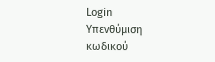Login
Υπενθύμιση κωδικού